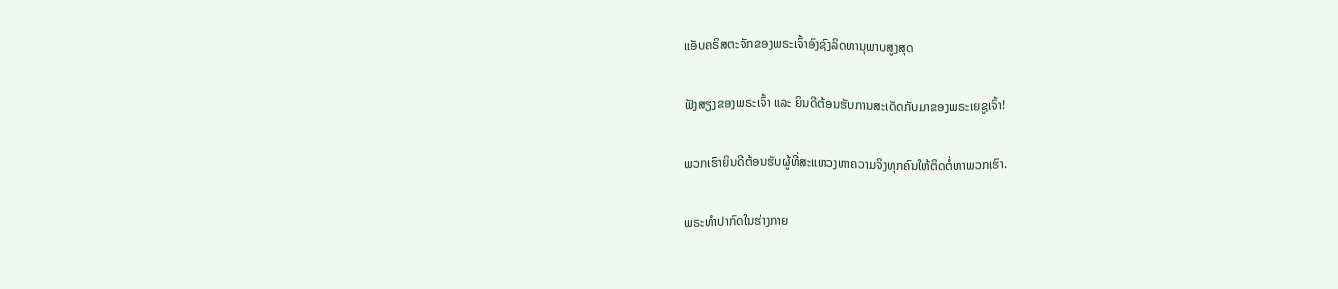ແອັບຄຣິສຕະຈັກຂອງພຣະເຈົ້າອົງຊົງລິດທານຸພາບສູງສຸດ

ຟັງສຽງຂອງພຣະເຈົ້າ ແລະ ຍິນດີຕ້ອນຮັບການສະເດັດກັບມາຂອງພຣະເຍຊູເຈົ້າ!

ພວກເຮົາຍິນດີຕ້ອນຮັບຜູ້ທີ່ສະແຫວງຫາຄວາມຈິງທຸກຄົນໃຫ້ຕິດຕໍ່ຫາພວກເຮົາ.

ພຣະທໍາປາກົດໃນຮ່າງກາຍ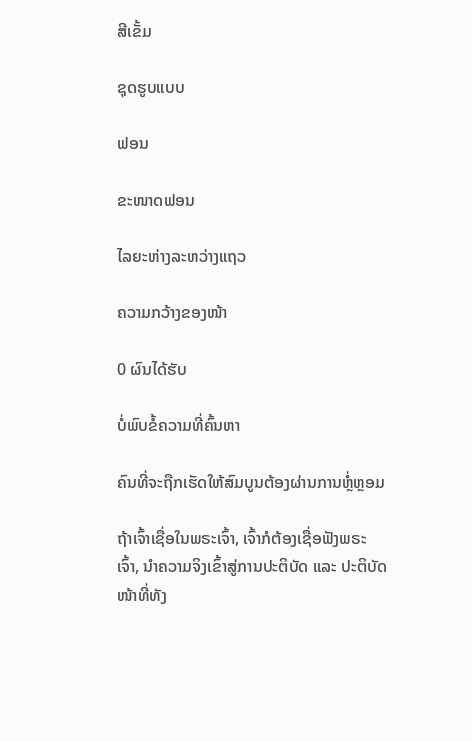ສີເຂັ້ມ

ຊຸດຮູບແບບ

ຟອນ

ຂະໜາດຟອນ

ໄລຍະຫ່າງລະຫວ່າງແຖວ

ຄວາມກວ້າງຂອງໜ້າ

0 ຜົນໄດ້ຮັບ

ບໍ່ພົບຂໍ້ຄວາມທີ່ຄົ້ນຫາ

ຄົນທີ່ຈະຖືກເຮັດໃຫ້ສົມບູນຕ້ອງຜ່ານການຫຼໍ່ຫຼອມ

ຖ້າເຈົ້າເຊື່ອໃນພຣະເຈົ້າ, ເຈົ້າກໍຕ້ອງເຊື່ອຟັງພຣະເຈົ້າ, ນໍາຄວາມຈິງເຂົ້າສູ່ການປະຕິບັດ ແລະ ປະຕິບັດໜ້າທີ່ທັງ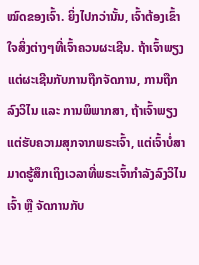ໝົດຂອງເຈົ້າ. ຍິ່ງໄປກວ່ານັ້ນ, ເຈົ້າຕ້ອງເຂົ້າໃຈສິ່ງຕ່າງໆທີ່ເຈົ້າຄວນຜະເຊີນ. ຖ້າເຈົ້າພຽງແຕ່ຜະເຊີນກັບການຖືກຈັດການ, ການຖືກລົງວິໄນ ແລະ ການພິພາກສາ, ຖ້າເຈົ້າພຽງແຕ່ຮັບຄວາມສຸກຈາກພຣະເຈົ້າ, ແຕ່ເຈົ້າບໍ່ສາມາດຮູ້ສຶກເຖິງເວລາທີ່ພຣະເຈົ້າກຳລັງລົງວິໄນເຈົ້າ ຫຼື ຈັດການກັບ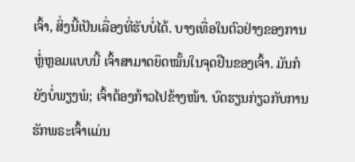ເຈົ້າ, ສິ່ງນີ້ເປັນເລື່ອງທີ່ຮັບບໍ່ໄດ້. ບາງເທື່ອໃນຕົວຢ່າງຂອງການຫຼໍ່ຫຼອມແບບນີ້ ເຈົ້າສາມາດຍຶດໝັ້ນໃນຈຸດຢືນຂອງເຈົ້າ. ມັນກໍຍັງບໍ່ພຽງພໍ; ເຈົ້າຕ້ອງກ້າວໄປຂ້າງໜ້າ. ບົດຮຽນກ່ຽວກັບການຮັກພຣະເຈົ້າແມ່ນ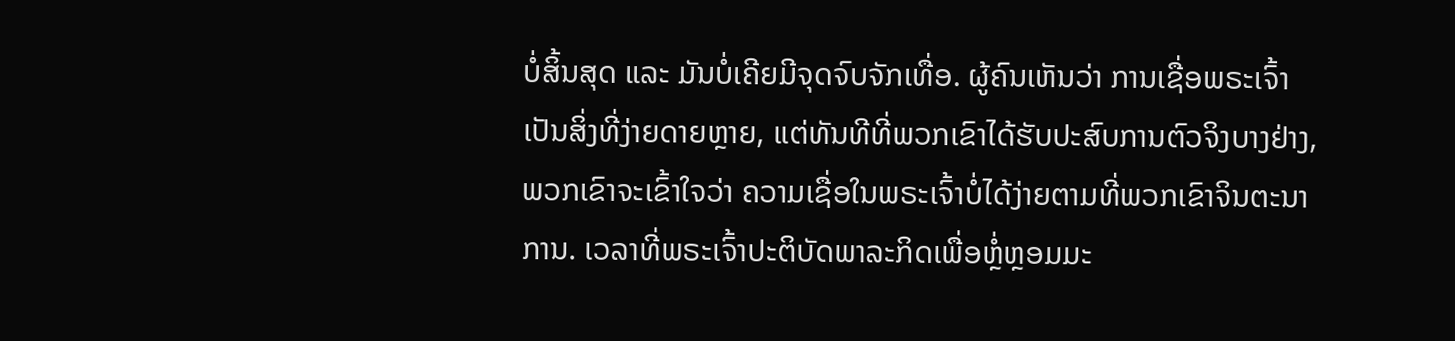ບໍ່ສິ້ນສຸດ ແລະ ມັນບໍ່ເຄີຍມີຈຸດຈົບຈັກເທື່ອ. ຜູ້ຄົນເຫັນວ່າ ການເຊື່ອພຣະເຈົ້າເປັນສິ່ງທີ່ງ່າຍດາຍຫຼາຍ, ແຕ່ທັນທີທີ່ພວກເຂົາໄດ້ຮັບປະສົບການຕົວຈິງບາງຢ່າງ, ພວກເຂົາຈະເຂົ້າໃຈວ່າ ຄວາມເຊື່ອໃນພຣະເຈົ້າບໍ່ໄດ້ງ່າຍຕາມທີ່ພວກເຂົາຈິນຕະນາການ. ເວລາທີ່ພຣະເຈົ້າປະຕິບັດພາລະກິດເພື່ອຫຼໍ່ຫຼອມມະ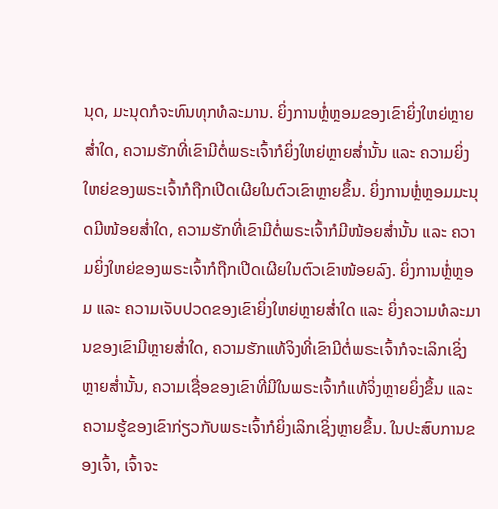ນຸດ, ມະນຸດກໍຈະທົນທຸກທໍລະມານ. ຍິ່ງການຫຼໍ່ຫຼອມຂອງເຂົາຍິ່ງໃຫຍ່ຫຼາຍສໍ່າໃດ, ຄວາມຮັກທີ່ເຂົາມີຕໍ່ພຣະເຈົ້າກໍຍິ່ງໃຫຍ່ຫຼາຍສໍ່ານັ້ນ ແລະ ຄວາມຍິ່ງໃຫຍ່ຂອງພຣະເຈົ້າກໍຖືກເປີດເຜີຍໃນຕົວເຂົາຫຼາຍຂຶ້ນ. ຍິ່ງການຫຼໍ່ຫຼອມມະນຸດມີໜ້ອຍສໍ່າໃດ, ຄວາມຮັກທີ່ເຂົາມີຕໍ່ພຣະເຈົ້າກໍມີໜ້ອຍສໍ່ານັ້ນ ແລະ ຄວາມຍິ່ງໃຫຍ່ຂອງພຣະເຈົ້າກໍຖືກເປີດເຜີຍໃນຕົວເຂົາໜ້ອຍລົງ. ຍິ່ງການຫຼໍ່ຫຼອມ ແລະ ຄວາມເຈັບປວດຂອງເຂົາຍິ່ງໃຫຍ່ຫຼາຍສໍ່າໃດ ແລະ ຍິ່ງຄວາມທໍລະມານຂອງເຂົາມີຫຼາຍສໍ່າໃດ, ຄວາມຮັກແທ້ຈິງທີ່ເຂົາມີຕໍ່ພຣະເຈົ້າກໍຈະເລິກເຊິ່ງຫຼາຍສໍ່ານັ້ນ, ຄວາມເຊື່ອຂອງເຂົາທີ່ມີໃນພຣະເຈົ້າກໍແທ້ຈິ່ງຫຼາຍຍິ່ງຂຶ້ນ ແລະ ຄວາມຮູ້ຂອງເຂົາກ່ຽວກັບພຣະເຈົ້າກໍຍິ່ງເລິກເຊິ່ງຫຼາຍຂຶ້ນ. ໃນປະສົບການຂອງເຈົ້າ, ເຈົ້າຈະ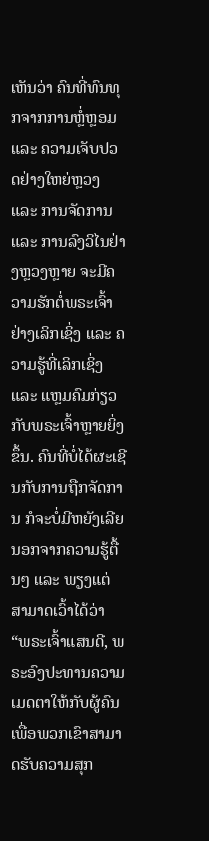ເຫັນວ່າ ຄົນທີ່ທົນທຸກຈາກການຫຼໍ່ຫຼອມ ແລະ ຄວາມເຈັບປວດຢ່າງໃຫຍ່ຫຼວງ ແລະ ການຈັດການ ແລະ ການລົງວິໄນຢ່າງຫຼວງຫຼາຍ ຈະມີຄວາມຮັກຕໍ່ພຣະເຈົ້າຢ່າງເລິກເຊິ່ງ ແລະ ຄວາມຮູ້ທີ່ເລິກເຊິ່ງ ແລະ ແຫຼມຄົມກ່ຽວກັບພຣະເຈົ້າຫຼາຍຍິ່ງຂຶ້ນ. ຄົນທີ່ບໍ່ໄດ້ຜະເຊີນກັບການຖືກຈັດການ ກໍຈະບໍ່ມີຫຍັງເລີຍນອກຈາກຄວາມຮູ້ຕື້ນໆ ແລະ ພຽງແຕ່ສາມາດເວົ້າໄດ້ວ່າ “ພຣະເຈົ້າແສນດີ, ພຣະອົງປະທານຄວາມເມດຕາໃຫ້ກັບຜູ້ຄົນ ເພື່ອພວກເຂົາສາມາດຮັບຄວາມສຸກ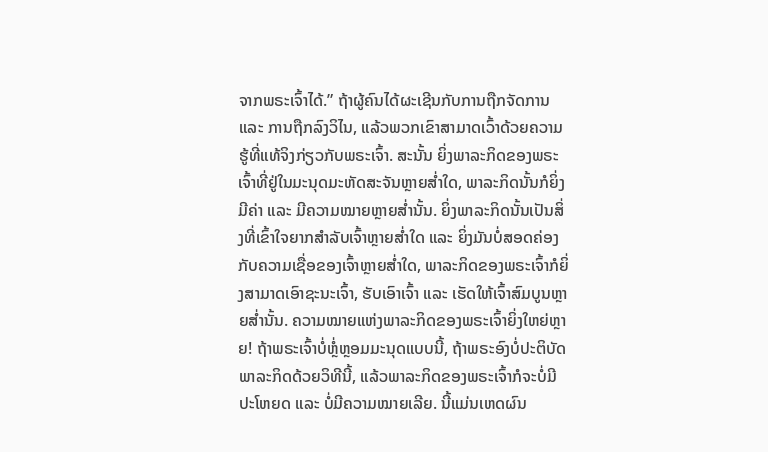ຈາກພຣະເຈົ້າໄດ້.” ຖ້າຜູ້ຄົນໄດ້ຜະເຊີນກັບການຖືກຈັດການ ແລະ ການຖືກລົງວິໄນ, ແລ້ວພວກເຂົາສາມາດເວົ້າດ້ວຍຄວາມຮູ້ທີ່ແທ້ຈິງກ່ຽວກັບພຣະເຈົ້າ. ສະນັ້ນ ຍິ່ງພາລະກິດຂອງພຣະເຈົ້າທີ່ຢູ່ໃນມະນຸດມະຫັດສະຈັນຫຼາຍສໍ່າໃດ, ພາລະກິດນັ້ນກໍຍິ່ງມີຄ່າ ແລະ ມີຄວາມໝາຍຫຼາຍສໍ່ານັ້ນ. ຍິ່ງພາລະກິດນັ້ນເປັນສິ່ງທີ່ເຂົ້າໃຈຍາກສຳລັບເຈົ້າຫຼາຍສໍ່າໃດ ແລະ ຍິ່ງມັນບໍ່ສອດຄ່ອງກັບຄວາມເຊື່ອຂອງເຈົ້າຫຼາຍສໍ່າໃດ, ພາລະກິດຂອງພຣະເຈົ້າກໍຍິ່ງສາມາດເອົາຊະນະເຈົ້າ, ຮັບເອົາເຈົ້າ ແລະ ເຮັດໃຫ້ເຈົ້າສົມບູນຫຼາຍສໍ່ານັ້ນ. ຄວາມໝາຍແຫ່ງພາລະກິດຂອງພຣະເຈົ້າຍິ່ງໃຫຍ່ຫຼາຍ! ຖ້າພຣະເຈົ້າບໍ່ຫຼໍ່ຫຼອມມະນຸດແບບນີ້, ຖ້າພຣະອົງບໍ່ປະຕິບັດພາລະກິດດ້ວຍວິທີນີ້, ແລ້ວພາລະກິດຂອງພຣະເຈົ້າກໍຈະບໍ່ມີປະໂຫຍດ ແລະ ບໍ່ມີຄວາມໝາຍເລີຍ. ນີ້ແມ່ນເຫດຜົນ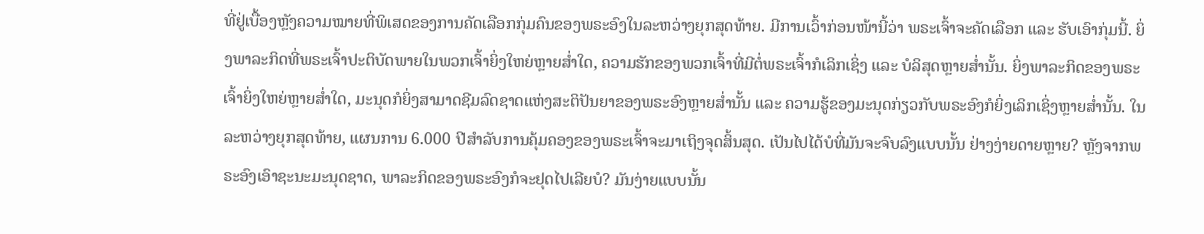ທີ່ຢູ່ເບື້ອງຫຼັງຄວາມໝາຍທີ່ພິເສດຂອງການຄັດເລືອກກຸ່ມຄົນຂອງພຣະອົງໃນລະຫວ່າງຍຸກສຸດທ້າຍ. ມີການເວົ້າກ່ອນໜ້ານີ້ວ່າ ພຣະເຈົ້າຈະຄັດເລືອກ ແລະ ຮັບເອົາກຸ່ມນີ້. ຍິ່ງພາລະກິດທີ່ພຣະເຈົ້າປະຕິບັດພາຍໃນພວກເຈົ້າຍິ່ງໃຫຍ່ຫຼາຍສໍ່າໃດ, ຄວາມຮັກຂອງພວກເຈົ້າທີ່ມີຕໍ່ພຣະເຈົ້າກໍເລິກເຊິ່ງ ແລະ ບໍລິສຸດຫຼາຍສໍ່ານັ້ນ. ຍິ່ງພາລະກິດຂອງພຣະເຈົ້າຍິ່ງໃຫຍ່ຫຼາຍສໍ່າໃດ, ມະນຸດກໍຍິ່ງສາມາດຊີມລົດຊາດແຫ່ງສະຕິປັນຍາຂອງພຣະອົງຫຼາຍສໍ່ານັ້ນ ແລະ ຄວາມຮູ້ຂອງມະນຸດກ່ຽວກັບພຣະອົງກໍຍິ່ງເລິກເຊິ່ງຫຼາຍສໍ່ານັ້ນ. ໃນລະຫວ່າງຍຸກສຸດທ້າຍ, ແຜນການ 6.000 ປີສຳລັບການຄຸ້ມຄອງຂອງພຣະເຈົ້າຈະມາເຖິງຈຸດສິ້ນສຸດ. ເປັນໄປໄດ້ບໍທີ່ມັນຈະຈົບລົງແບບນັ້ນ ຢ່າງງ່າຍດາຍຫຼາຍ? ຫຼັງຈາກພຣະອົງເອົາຊະນະມະນຸດຊາດ, ພາລະກິດຂອງພຣະອົງກໍຈະຢຸດໄປເລີຍບໍ? ມັນງ່າຍແບບນັ້ນ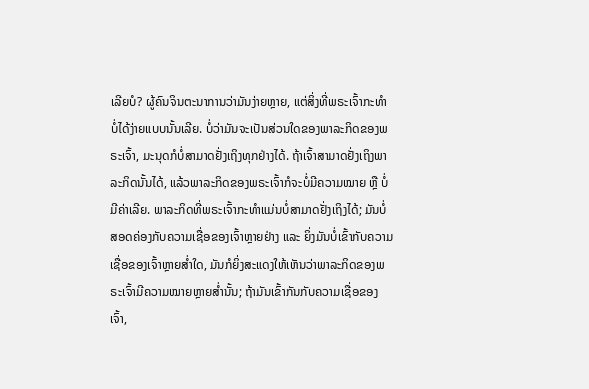ເລີຍບໍ? ຜູ້ຄົນຈິນຕະນາການວ່າມັນງ່າຍຫຼາຍ, ແຕ່ສິ່ງທີ່ພຣະເຈົ້າກະທຳບໍ່ໄດ້ງ່າຍແບບນັ້ນເລີຍ. ບໍ່ວ່າມັນຈະເປັນສ່ວນໃດຂອງພາລະກິດຂອງພຣະເຈົ້າ, ມະນຸດກໍບໍ່ສາມາດຢັ່ງເຖິງທຸກຢ່າງໄດ້. ຖ້າເຈົ້າສາມາດຢັ່ງເຖິງພາລະກິດນັ້ນໄດ້, ແລ້ວພາລະກິດຂອງພຣະເຈົ້າກໍຈະບໍ່ມີຄວາມໝາຍ ຫຼື ບໍ່ມີຄ່າເລີຍ. ພາລະກິດທີ່ພຣະເຈົ້າກະທຳແມ່ນບໍ່ສາມາດຢັ່ງເຖິງໄດ້; ມັນບໍ່ສອດຄ່ອງກັບຄວາມເຊື່ອຂອງເຈົ້າຫຼາຍຢ່າງ ແລະ ຍິ່ງມັນບໍ່ເຂົ້າກັບຄວາມເຊື່ອຂອງເຈົ້າຫຼາຍສໍ່າໃດ, ມັນກໍຍິ່ງສະແດງໃຫ້ເຫັນວ່າພາລະກິດຂອງພຣະເຈົ້າມີຄວາມໝາຍຫຼາຍສໍ່ານັ້ນ; ຖ້າມັນເຂົ້າກັນກັບຄວາມເຊື່ອຂອງເຈົ້າ,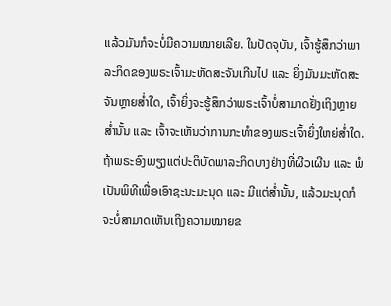ແລ້ວມັນກໍຈະບໍ່ມີຄວາມໝາຍເລີຍ. ໃນປັດຈຸບັນ, ເຈົ້າຮູ້ສຶກວ່າພາລະກິດຂອງພຣະເຈົ້າມະຫັດສະຈັນເກີນໄປ ແລະ ຍິ່ງມັນມະຫັດສະຈັນຫຼາຍສໍ່າໃດ, ເຈົ້າຍິ່ງຈະຮູ້ສຶກວ່າພຣະເຈົ້າບໍ່ສາມາດຢັ່ງເຖິງຫຼາຍສໍ່ານັ້ນ ແລະ ເຈົ້າຈະເຫັນວ່າການກະທຳຂອງພຣະເຈົ້າຍິ່ງໃຫຍ່ສໍ່າໃດ. ຖ້າພຣະອົງພຽງແຕ່ປະຕິບັດພາລະກິດບາງຢ່າງທີ່ຜີວເຜີນ ແລະ ພໍເປັນພິທີເພື່ອເອົາຊະນະມະນຸດ ແລະ ມີແຕ່ສໍ່ານັ້ນ, ແລ້ວມະນຸດກໍຈະບໍ່ສາມາດເຫັນເຖິງຄວາມໝາຍຂ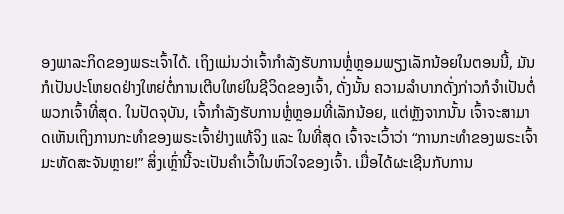ອງພາລະກິດຂອງພຣະເຈົ້າໄດ້. ເຖິງແມ່ນວ່າເຈົ້າກຳລັງຮັບການຫຼໍ່ຫຼອມພຽງເລັກນ້ອຍໃນຕອນນີ້, ມັນກໍເປັນປະໂຫຍດຢ່າງໃຫຍ່ຕໍ່ການເຕີບໃຫຍ່ໃນຊີວິດຂອງເຈົ້າ, ດັ່ງນັ້ນ ຄວາມລໍາບາກດັ່ງກ່າວກໍຈຳເປັນຕໍ່ພວກເຈົ້າທີ່ສຸດ. ໃນປັດຈຸບັນ, ເຈົ້າກຳລັງຮັບການຫຼໍ່ຫຼອມທີ່ເລັກນ້ອຍ, ແຕ່ຫຼັງຈາກນັ້ນ ເຈົ້າຈະສາມາດເຫັນເຖິງການກະທຳຂອງພຣະເຈົ້າຢ່າງແທ້ຈິງ ແລະ ໃນທີ່ສຸດ ເຈົ້າຈະເວົ້າວ່າ “ການກະທຳຂອງພຣະເຈົ້າມະຫັດສະຈັນຫຼາຍ!” ສິ່ງເຫຼົ່ານີ້ຈະເປັນຄຳເວົ້າໃນຫົວໃຈຂອງເຈົ້າ. ເມື່ອໄດ້ຜະເຊີນກັບການ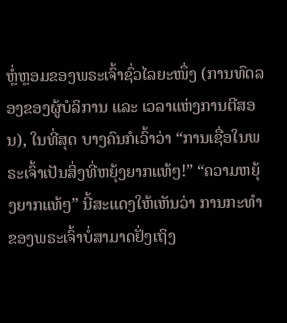ຫຼໍ່ຫຼອມຂອງພຣະເຈົ້າຊົ່ວໄລຍະໜຶ່ງ (ການທົດລອງຂອງຜູ້ບໍລິການ ແລະ ເວລາແຫ່ງການຕີສອນ), ໃນທີ່ສຸດ ບາງຄົນກໍເວົ້າວ່າ “ການເຊື່ອໃນພຣະເຈົ້າເປັນສິ່ງທີ່ຫຍຸ້ງຍາກແທ້ໆ!” “ຄວາມຫຍຸ້ງຍາກແທ້ໆ” ນີ້ສະແດງໃຫ້ເຫັນວ່າ ການກະທຳຂອງພຣະເຈົ້າບໍ່ສາມາດຢັ່ງເຖິງ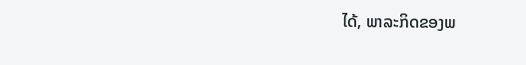ໄດ້, ພາລະກິດຂອງພ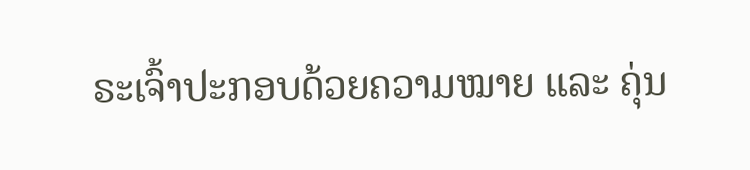ຣະເຈົ້າປະກອບດ້ວຍຄວາມໝາຍ ແລະ ຄຸ່ນ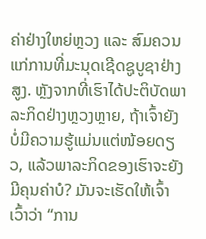ຄ່າຢ່າງໃຫຍ່ຫຼວງ ແລະ ສົມຄວນແກ່ການທີ່ມະນຸດເຊີດຊູບູຊາຢ່າງສູງ. ຫຼັງຈາກທີ່ເຮົາໄດ້ປະຕິບັດພາລະກິດຢ່າງຫຼວງຫຼາຍ, ຖ້າເຈົ້າຍັງບໍ່ມີຄວາມຮູ້ແມ່ນແຕ່ໜ້ອຍດຽວ, ແລ້ວພາລະກິດຂອງເຮົາຈະຍັງມີຄຸນຄ່າບໍ? ມັນຈະເຮັດໃຫ້ເຈົ້າເວົ້າວ່າ “ການ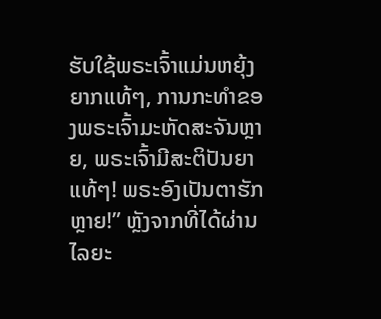ຮັບໃຊ້ພຣະເຈົ້າແມ່ນຫຍຸ້ງຍາກແທ້ໆ, ການກະທຳຂອງພຣະເຈົ້າມະຫັດສະຈັນຫຼາຍ, ພຣະເຈົ້າມີສະຕິປັນຍາແທ້ໆ! ພຣະອົງເປັນຕາຮັກຫຼາຍ!” ຫຼັງຈາກທີ່ໄດ້ຜ່ານໄລຍະ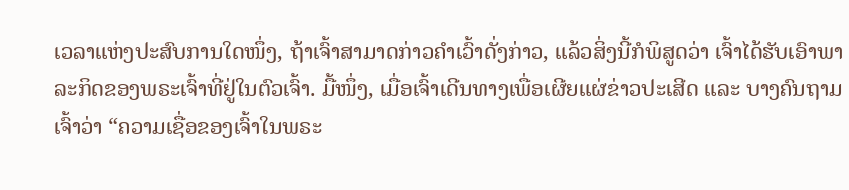ເວລາແຫ່ງປະສົບການໃດໜຶ່ງ, ຖ້າເຈົ້າສາມາດກ່າວຄຳເວົ້າດັ່ງກ່າວ, ແລ້ວສິ່ງນີ້ກໍພິສູດວ່າ ເຈົ້າໄດ້ຮັບເອົາພາລະກິດຂອງພຣະເຈົ້າທີ່ຢູ່ໃນຕົວເຈົ້າ. ມື້ໜຶ່ງ, ເມື່ອເຈົ້າເດີນທາງເພື່ອເຜີຍແຜ່ຂ່າວປະເສີດ ແລະ ບາງຄົນຖາມເຈົ້າວ່າ “ຄວາມເຊື່ອຂອງເຈົ້າໃນພຣະ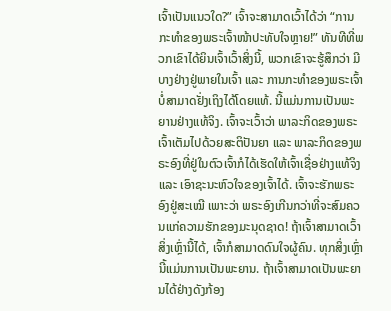ເຈົ້າເປັນແນວໃດ?” ເຈົ້າຈະສາມາດເວົ້າໄດ້ວ່າ “ການກະທຳຂອງພຣະເຈົ້າໜ້າປະທັບໃຈຫຼາຍ!” ທັນທີທີ່ພວກເຂົາໄດ້ຍິນເຈົ້າເວົ້າສິ່ງນີ້, ພວກເຂົາຈະຮູ້ສຶກວ່າ ມີບາງຢ່າງຢູ່ພາຍໃນເຈົ້າ ແລະ ການກະທຳຂອງພຣະເຈົ້າບໍ່ສາມາດຢັ່ງເຖິງໄດ້ໂດຍແທ້. ນີ້ແມ່ນການເປັນພະຍານຢ່າງແທ້ຈິງ. ເຈົ້າຈະເວົ້າວ່າ ພາລະກິດຂອງພຣະເຈົ້າເຕັມໄປດ້ວຍສະຕິປັນຍາ ແລະ ພາລະກິດຂອງພຣະອົງທີ່ຢູ່ໃນຕົວເຈົ້າກໍໄດ້ເຮັດໃຫ້ເຈົ້າເຊື່ອຢ່າງແທ້ຈິງ ແລະ ເອົາຊະນະຫົວໃຈຂອງເຈົ້າໄດ້. ເຈົ້າຈະຮັກພຣະອົງຢູ່ສະເໝີ ເພາະວ່າ ພຣະອົງເກີນກວ່າທີ່ຈະສົມຄວນແກ່ຄວາມຮັກຂອງມະນຸດຊາດ! ຖ້າເຈົ້າສາມາດເວົ້າສິ່ງເຫຼົ່ານີ້ໄດ້, ເຈົ້າກໍສາມາດດົນໃຈຜູ້ຄົນ. ທຸກສິ່ງເຫຼົ່ານີ້ແມ່ນການເປັນພະຍານ. ຖ້າເຈົ້າສາມາດເປັນພະຍານໄດ້ຢ່າງດັງກ້ອງ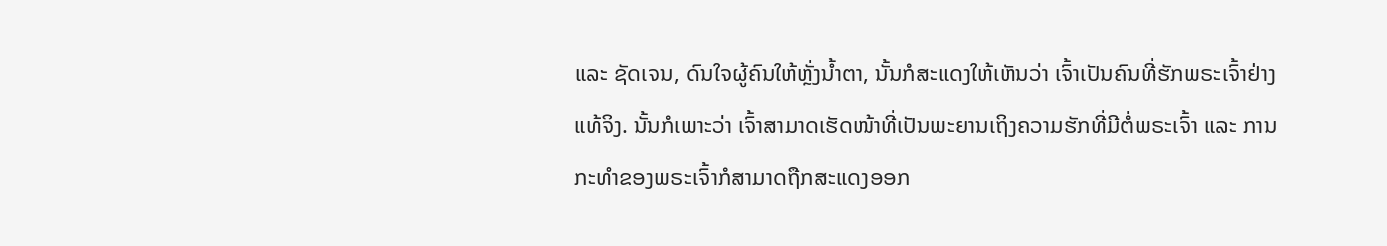ແລະ ຊັດເຈນ, ດົນໃຈຜູ້ຄົນໃຫ້ຫຼັ່ງນໍ້າຕາ, ນັ້ນກໍສະແດງໃຫ້ເຫັນວ່າ ເຈົ້າເປັນຄົນທີ່ຮັກພຣະເຈົ້າຢ່າງແທ້ຈິງ. ນັ້ນກໍເພາະວ່າ ເຈົ້າສາມາດເຮັດໜ້າທີ່ເປັນພະຍານເຖິງຄວາມຮັກທີ່ມີຕໍ່ພຣະເຈົ້າ ແລະ ການກະທຳຂອງພຣະເຈົ້າກໍສາມາດຖືກສະແດງອອກ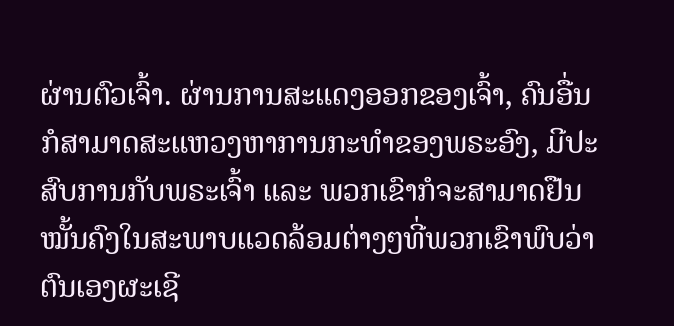ຜ່ານຕົວເຈົ້າ. ຜ່ານການສະແດງອອກຂອງເຈົ້າ, ຄົນອື່ນກໍສາມາດສະແຫວງຫາການກະທຳຂອງພຣະອົງ, ມີປະສົບການກັບພຣະເຈົ້າ ແລະ ພວກເຂົາກໍຈະສາມາດຢືນໝັ້ນຄົງໃນສະພາບແວດລ້ອມຕ່າງໆທີ່ພວກເຂົາພົບວ່າຕົນເອງຜະເຊີ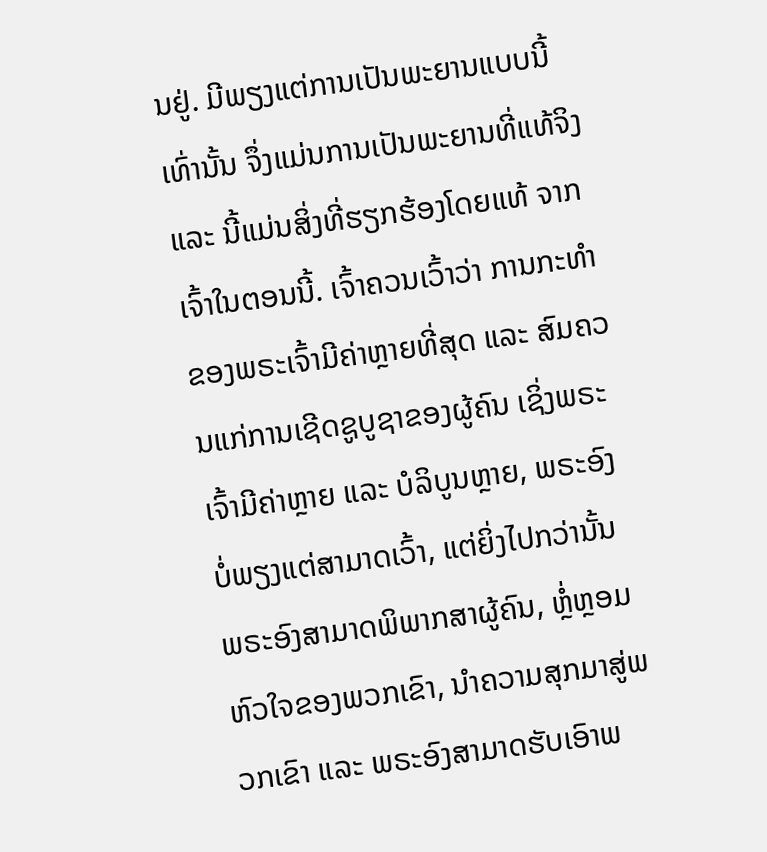ນຢູ່. ມີພຽງແຕ່ການເປັນພະຍານແບບນີ້ເທົ່ານັ້ນ ຈຶ່ງແມ່ນການເປັນພະຍານທີ່ແທ້ຈິງ ແລະ ນີ້ແມ່ນສິ່ງທີ່ຮຽກຮ້ອງໂດຍແທ້ ຈາກເຈົ້າໃນຕອນນີ້. ເຈົ້າຄວນເວົ້າວ່າ ການກະທຳຂອງພຣະເຈົ້າມີຄ່າຫຼາຍທີ່ສຸດ ແລະ ສົມຄວນແກ່ການເຊີດຊູບູຊາຂອງຜູ້ຄົນ ເຊິ່ງພຣະເຈົ້າມີຄ່າຫຼາຍ ແລະ ບໍລິບູນຫຼາຍ, ພຣະອົງບໍ່ພຽງແຕ່ສາມາດເວົ້າ, ແຕ່ຍິ່ງໄປກວ່ານັ້ນ ພຣະອົງສາມາດພິພາກສາຜູ້ຄົນ, ຫຼໍ່ຫຼອມຫົວໃຈຂອງພວກເຂົາ, ນໍາຄວາມສຸກມາສູ່ພວກເຂົາ ແລະ ພຣະອົງສາມາດຮັບເອົາພ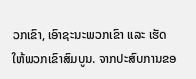ວກເຂົາ, ເອົາຊະນະພວກເຂົາ ແລະ ເຮັດໃຫ້ພວກເຂົາສົມບູນ. ຈາກປະສົບການຂອ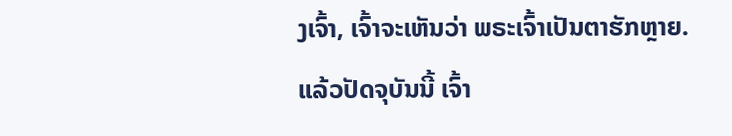ງເຈົ້າ, ເຈົ້າຈະເຫັນວ່າ ພຣະເຈົ້າເປັນຕາຮັກຫຼາຍ. ແລ້ວປັດຈຸບັນນີ້ ເຈົ້າ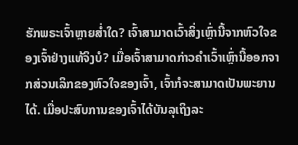ຮັກພຣະເຈົ້າຫຼາຍສໍ່າໃດ? ເຈົ້າສາມາດເວົ້າສິ່ງເຫຼົ່ານີ້ຈາກຫົວໃຈຂອງເຈົ້າຢ່າງແທ້ຈິງບໍ? ເມື່ອເຈົ້າສາມາດກ່າວຄຳເວົ້າເຫຼົ່ານີ້ອອກຈາກສ່ວນເລິກຂອງຫົວໃຈຂອງເຈົ້າ, ເຈົ້າກໍຈະສາມາດເປັນພະຍານໄດ້. ເມື່ອປະສົບການຂອງເຈົ້າໄດ້ບັນລຸເຖິງລະ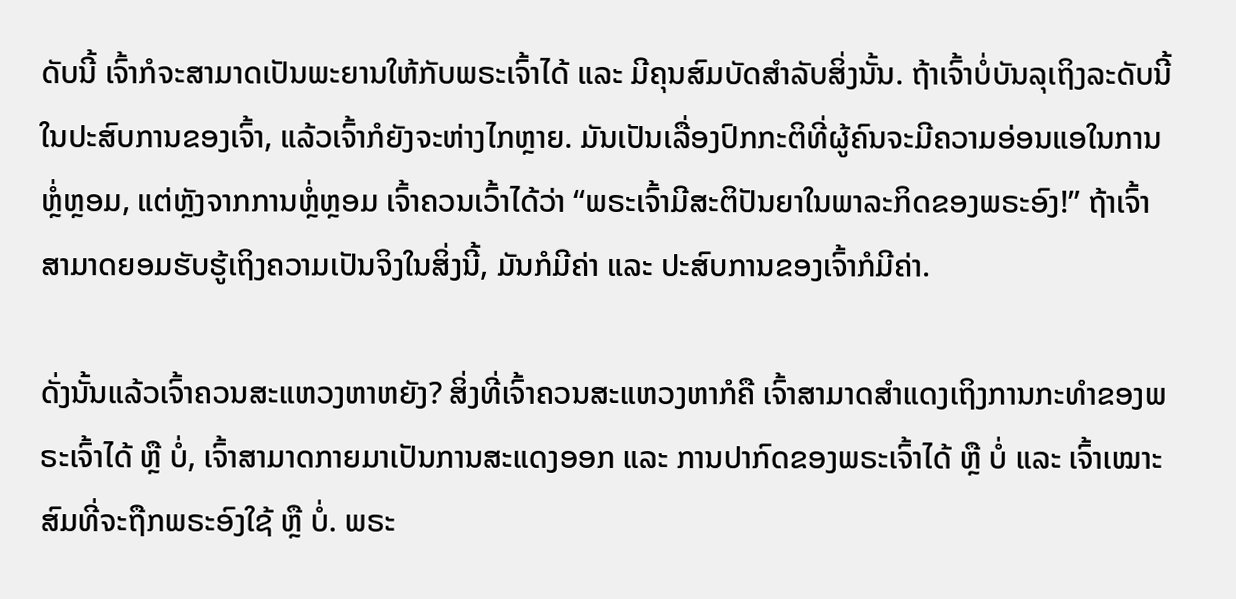ດັບນີ້ ເຈົ້າກໍຈະສາມາດເປັນພະຍານໃຫ້ກັບພຣະເຈົ້າໄດ້ ແລະ ມີຄຸນສົມບັດສຳລັບສິ່ງນັ້ນ. ຖ້າເຈົ້າບໍ່ບັນລຸເຖິງລະດັບນີ້ໃນປະສົບການຂອງເຈົ້າ, ແລ້ວເຈົ້າກໍຍັງຈະຫ່າງໄກຫຼາຍ. ມັນເປັນເລື່ອງປົກກະຕິທີ່ຜູ້ຄົນຈະມີຄວາມອ່ອນແອໃນການຫຼໍ່ຫຼອມ, ແຕ່ຫຼັງຈາກການຫຼໍ່ຫຼອມ ເຈົ້າຄວນເວົ້າໄດ້ວ່າ “ພຣະເຈົ້າມີສະຕິປັນຍາໃນພາລະກິດຂອງພຣະອົງ!” ຖ້າເຈົ້າສາມາດຍອມຮັບຮູ້ເຖິງຄວາມເປັນຈິງໃນສິ່ງນີ້, ມັນກໍມີຄ່າ ແລະ ປະສົບການຂອງເຈົ້າກໍມີຄ່າ.

ດັ່ງນັ້ນແລ້ວເຈົ້າຄວນສະແຫວງຫາຫຍັງ? ສິ່ງທີ່ເຈົ້າຄວນສະແຫວງຫາກໍຄື ເຈົ້າສາມາດສຳແດງເຖິງການກະທຳຂອງພຣະເຈົ້າໄດ້ ຫຼື ບໍ່, ເຈົ້າສາມາດກາຍມາເປັນການສະແດງອອກ ແລະ ການປາກົດຂອງພຣະເຈົ້າໄດ້ ຫຼື ບໍ່ ແລະ ເຈົ້າເໝາະສົມທີ່ຈະຖືກພຣະອົງໃຊ້ ຫຼື ບໍ່. ພຣະ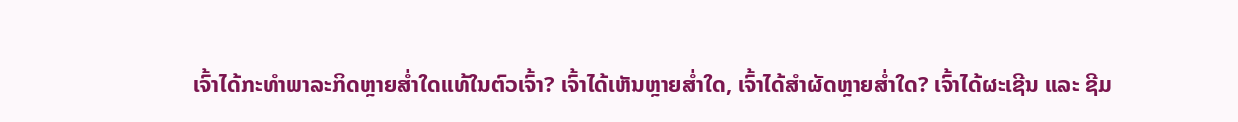ເຈົ້າໄດ້ກະທຳພາລະກິດຫຼາຍສໍ່າໃດແທ້ໃນຕົວເຈົ້າ? ເຈົ້າໄດ້ເຫັນຫຼາຍສໍ່າໃດ, ເຈົ້າໄດ້ສຳຜັດຫຼາຍສໍ່າໃດ? ເຈົ້າໄດ້ຜະເຊີນ ແລະ ຊີມ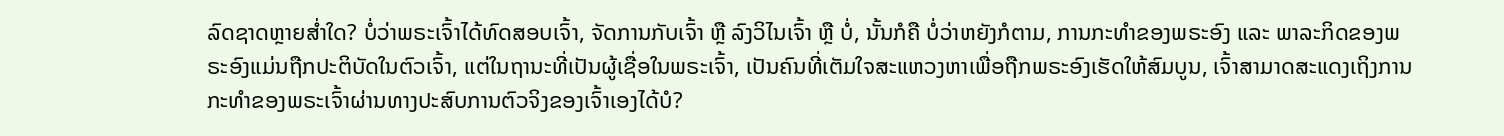ລົດຊາດຫຼາຍສໍ່າໃດ? ບໍ່ວ່າພຣະເຈົ້າໄດ້ທົດສອບເຈົ້າ, ຈັດການກັບເຈົ້າ ຫຼື ລົງວິໄນເຈົ້າ ຫຼື ບໍ່, ນັ້ນກໍຄື ບໍ່ວ່າຫຍັງກໍຕາມ, ການກະທຳຂອງພຣະອົງ ແລະ ພາລະກິດຂອງພຣະອົງແມ່ນຖືກປະຕິບັດໃນຕົວເຈົ້າ, ແຕ່ໃນຖານະທີ່ເປັນຜູ້ເຊື່ອໃນພຣະເຈົ້າ, ເປັນຄົນທີ່ເຕັມໃຈສະແຫວງຫາເພື່ອຖືກພຣະອົງເຮັດໃຫ້ສົມບູນ, ເຈົ້າສາມາດສະແດງເຖິງການກະທຳຂອງພຣະເຈົ້າຜ່ານທາງປະສົບການຕົວຈິງຂອງເຈົ້າເອງໄດ້ບໍ?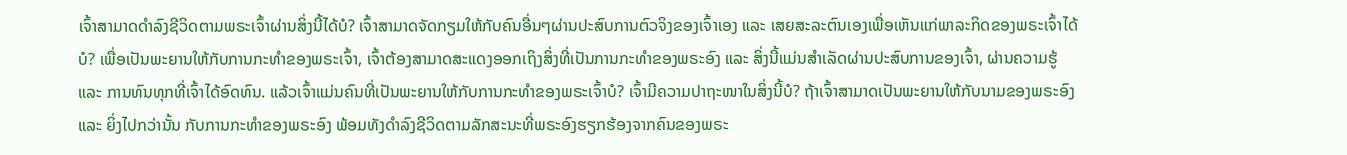ເຈົ້າສາມາດດຳລົງຊີວິດຕາມພຣະເຈົ້າຜ່ານສິ່ງນີ້ໄດ້ບໍ? ເຈົ້າສາມາດຈັດກຽມໃຫ້ກັບຄົນອື່ນໆຜ່ານປະສົບການຕົວຈິງຂອງເຈົ້າເອງ ແລະ ເສຍສະລະຕົນເອງເພື່ອເຫັນແກ່ພາລະກິດຂອງພຣະເຈົ້າໄດ້ບໍ? ເພື່ອເປັນພະຍານໃຫ້ກັບການກະທຳຂອງພຣະເຈົ້າ, ເຈົ້າຕ້ອງສາມາດສະແດງອອກເຖິງສິ່ງທີ່ເປັນການກະທຳຂອງພຣະອົງ ແລະ ສິ່ງນີ້ແມ່ນສຳເລັດຜ່ານປະສົບການຂອງເຈົ້າ, ຜ່ານຄວາມຮູ້ ແລະ ການທົນທຸກທີ່ເຈົ້າໄດ້ອົດທົນ. ແລ້ວເຈົ້າແມ່ນຄົນທີ່ເປັນພະຍານໃຫ້ກັບການກະທຳຂອງພຣະເຈົ້າບໍ? ເຈົ້າມີຄວາມປາຖະໜາໃນສິ່ງນີ້ບໍ? ຖ້າເຈົ້າສາມາດເປັນພະຍານໃຫ້ກັບນາມຂອງພຣະອົງ ແລະ ຍິ່ງໄປກວ່ານັ້ນ ກັບການກະທຳຂອງພຣະອົງ ພ້ອມທັງດຳລົງຊີວິດຕາມລັກສະນະທີ່ພຣະອົງຮຽກຮ້ອງຈາກຄົນຂອງພຣະ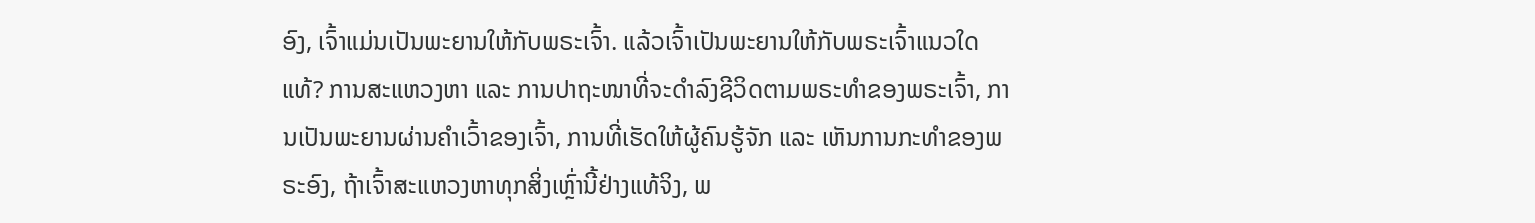ອົງ, ເຈົ້າແມ່ນເປັນພະຍານໃຫ້ກັບພຣະເຈົ້າ. ແລ້ວເຈົ້າເປັນພະຍານໃຫ້ກັບພຣະເຈົ້າແນວໃດແທ້? ການສະແຫວງຫາ ແລະ ການປາຖະໜາທີ່ຈະດຳລົງຊີວິດຕາມພຣະທຳຂອງພຣະເຈົ້າ, ການເປັນພະຍານຜ່ານຄຳເວົ້າຂອງເຈົ້າ, ການທີ່ເຮັດໃຫ້ຜູ້ຄົນຮູ້ຈັກ ແລະ ເຫັນການກະທຳຂອງພຣະອົງ, ຖ້າເຈົ້າສະແຫວງຫາທຸກສິ່ງເຫຼົ່ານີ້ຢ່າງແທ້ຈິງ, ພ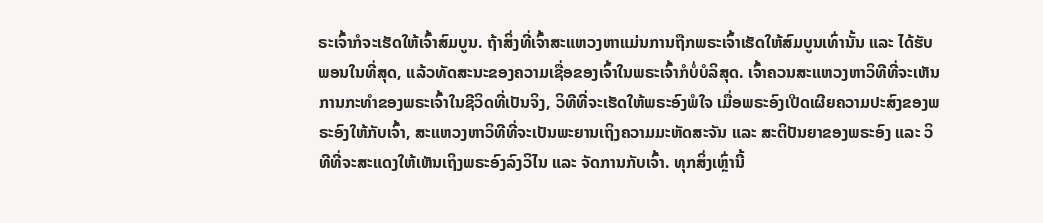ຣະເຈົ້າກໍຈະເຮັດໃຫ້ເຈົ້າສົມບູນ. ຖ້າສິ່ງທີ່ເຈົ້າສະແຫວງຫາແມ່ນການຖືກພຣະເຈົ້າເຮັດໃຫ້ສົມບູນເທົ່ານັ້ນ ແລະ ໄດ້ຮັບພອນໃນທີ່ສຸດ, ແລ້ວທັດສະນະຂອງຄວາມເຊື່ອຂອງເຈົ້າໃນພຣະເຈົ້າກໍບໍ່ບໍລິສຸດ. ເຈົ້າຄວນສະແຫວງຫາວິທີທີ່ຈະເຫັນການກະທຳຂອງພຣະເຈົ້າໃນຊີວິດທີ່ເປັນຈິງ, ວິທີທີ່ຈະເຮັດໃຫ້ພຣະອົງພໍໃຈ ເມື່ອພຣະອົງເປີດເຜີຍຄວາມປະສົງຂອງພຣະອົງໃຫ້ກັບເຈົ້າ, ສະແຫວງຫາວິທີທີ່ຈະເປັນພະຍານເຖິງຄວາມມະຫັດສະຈັນ ແລະ ສະຕິປັນຍາຂອງພຣະອົງ ແລະ ວິທີທີ່ຈະສະແດງໃຫ້ເຫັນເຖິງພຣະອົງລົງວິໄນ ແລະ ຈັດການກັບເຈົ້າ. ທຸກສິ່ງເຫຼົ່ານີ້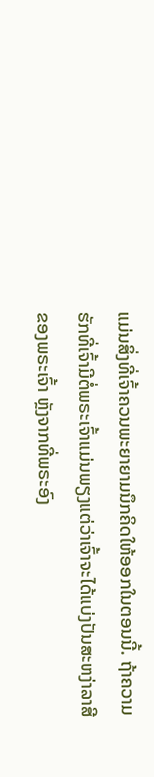ແມ່ນສິ່ງທີ່ເຈົ້າຄວນພະຍາຍາມນຶກຄິດໃຫ້ອອກໃນຕອນນີ້. ຖ້າຄວາມຮັກທີ່ເຈົ້າມີຕໍ່ພຣະເຈົ້າແມ່ນພຽງແຕ່ວ່າເຈົ້າຈະໄດ້ແບ່ງປັນສະຫງ່າລາສີຂອງພຣະເຈົ້າ ຫຼັງຈາກທີ່ພຣະອົງ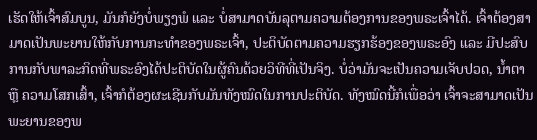ເຮັດໃຫ້ເຈົ້າສົມບູນ, ມັນກໍຍັງບໍ່ພຽງພໍ ແລະ ບໍ່ສາມາດບັນລຸຕາມຄວາມຕ້ອງການຂອງພຣະເຈົ້າໄດ້. ເຈົ້າຕ້ອງສາມາດເປັນພະຍານໃຫ້ກັບການກະທຳຂອງພຣະເຈົ້າ, ປະຕິບັດຕາມຄວາມຮຽກຮ້ອງຂອງພຣະອົງ ແລະ ມີປະສົບການກັບພາລະກິດທີ່ພຣະອົງໄດ້ປະຕິບັດໃນຜູ້ຄົນດ້ວຍວິທີທີ່ເປັນຈິງ. ບໍ່ວ່າມັນຈະເປັນຄວາມເຈັບປວດ, ນໍ້າຕາ ຫຼື ຄວາມໂສກເສົ້າ, ເຈົ້າກໍຕ້ອງຜະເຊີນກັບມັນທັງໝົດໃນການປະຕິບັດ. ທັງໝົດນີ້ກໍເພື່ອວ່າ ເຈົ້າຈະສາມາດເປັນພະຍານຂອງພ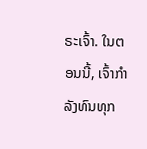ຣະເຈົ້າ. ໃນຕອນນີ້, ເຈົ້າກຳລັງທົນທຸກ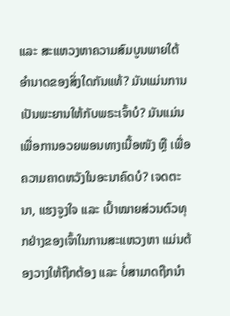ແລະ ສະແຫວງຫາຄວາມສົມບູນພາຍໃຕ້ອຳນາດຂອງສິ່ງໃດກັນແທ້? ມັນແມ່ນການເປັນພະຍານໃຫ້ກັບພຣະເຈົ້າບໍ? ມັນແມ່ນເພື່ອການອວຍພອນທາງເນື້ອໜັງ ຫຼື ເພື່ອຄວາມຄາດຫວັງໃນອະນາຄົດບໍ? ເຈດຕະນາ, ແຮງຈູງໃຈ ແລະ ເປົ້າໝາຍສ່ວນຕົວທຸກຢ່າງຂອງເຈົ້າໃນການສະແຫວງຫາ ແມ່ນຕ້ອງວາງໃຫ້ຖືກຕ້ອງ ແລະ ບໍ່ສາມາດຖືກນໍາ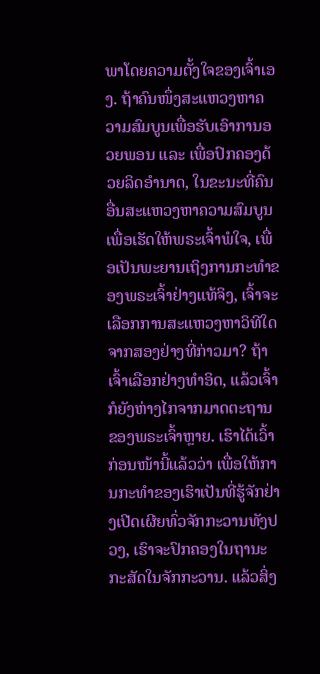ພາໂດຍຄວາມຕັ້ງໃຈຂອງເຈົ້າເອງ. ຖ້າຄົນໜຶ່ງສະແຫວງຫາຄວາມສົມບູນເພື່ອຮັບເອົາການອວຍພອນ ແລະ ເພື່ອປົກຄອງດ້ວຍລິດອຳນາດ, ໃນຂະນະທີ່ຄົນອື່ນສະແຫວງຫາຄວາມສົມບູນເພື່ອເຮັດໃຫ້ພຣະເຈົ້າພໍໃຈ, ເພື່ອເປັນພະຍານເຖິງການກະທຳຂອງພຣະເຈົ້າຢ່າງແທ້ຈິງ, ເຈົ້າຈະເລືອກການສະແຫວງຫາວິທີໃດຈາກສອງຢ່າງທີ່ກ່າວມາ? ຖ້າເຈົ້າເລືອກຢ່າງທຳອິດ, ແລ້ວເຈົ້າກໍຍັງຫ່າງໄກຈາກມາດຕະຖານຂອງພຣະເຈົ້າຫຼາຍ. ເຮົາໄດ້ເວົ້າກ່ອນໜ້ານີ້ແລ້ວວ່າ ເພື່ອໃຫ້ການກະທຳຂອງເຮົາເປັນທີ່ຮູ້ຈັກຢ່າງເປີດເຜີຍທົ່ວຈັກກະວານທັງປວງ, ເຮົາຈະປົກຄອງໃນຖານະກະສັດໃນຈັກກະວານ. ແລ້ວສິ່ງ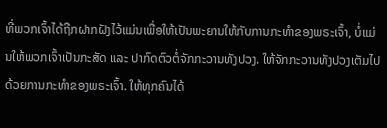ທີ່ພວກເຈົ້າໄດ້ຖືກຝາກຝັງໄວ້ແມ່ນເພື່ອໃຫ້ເປັນພະຍານໃຫ້ກັບການກະທຳຂອງພຣະເຈົ້າ, ບໍ່ແມ່ນໃຫ້ພວກເຈົ້າເປັນກະສັດ ແລະ ປາກົດຕົວຕໍ່ຈັກກະວານທັງປວງ. ໃຫ້ຈັກກະວານທັງປວງເຕັມໄປດ້ວຍການກະທຳຂອງພຣະເຈົ້າ. ໃຫ້ທຸກຄົນໄດ້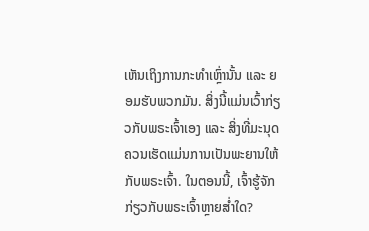ເຫັນເຖິງການກະທຳເຫຼົ່ານັ້ນ ແລະ ຍອມຮັບພວກມັນ. ສິ່ງນີ້ແມ່ນເວົ້າກ່ຽວກັບພຣະເຈົ້າເອງ ແລະ ສິ່ງທີ່ມະນຸດຄວນເຮັດແມ່ນການເປັນພະຍານໃຫ້ກັບພຣະເຈົ້າ. ໃນຕອນນີ້, ເຈົ້າຮູ້ຈັກກ່ຽວກັບພຣະເຈົ້າຫຼາຍສໍ່າໃດ?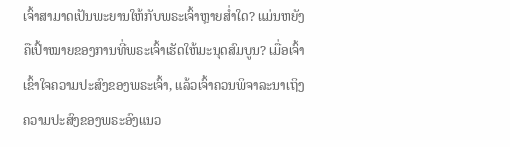ເຈົ້າສາມາດເປັນພະຍານໃຫ້ກັບພຣະເຈົ້າຫຼາຍສໍ່າໃດ? ແມ່ນຫຍັງຄືເປົ້າໝາຍຂອງການທີ່ພຣະເຈົ້າເຮັດໃຫ້ມະນຸດສົມບູນ? ເມື່ອເຈົ້າເຂົ້າໃຈຄວາມປະສົງຂອງພຣະເຈົ້າ, ແລ້ວເຈົ້າຄວນພິຈາລະນາເຖິງຄວາມປະສົງຂອງພຣະອົງແນວ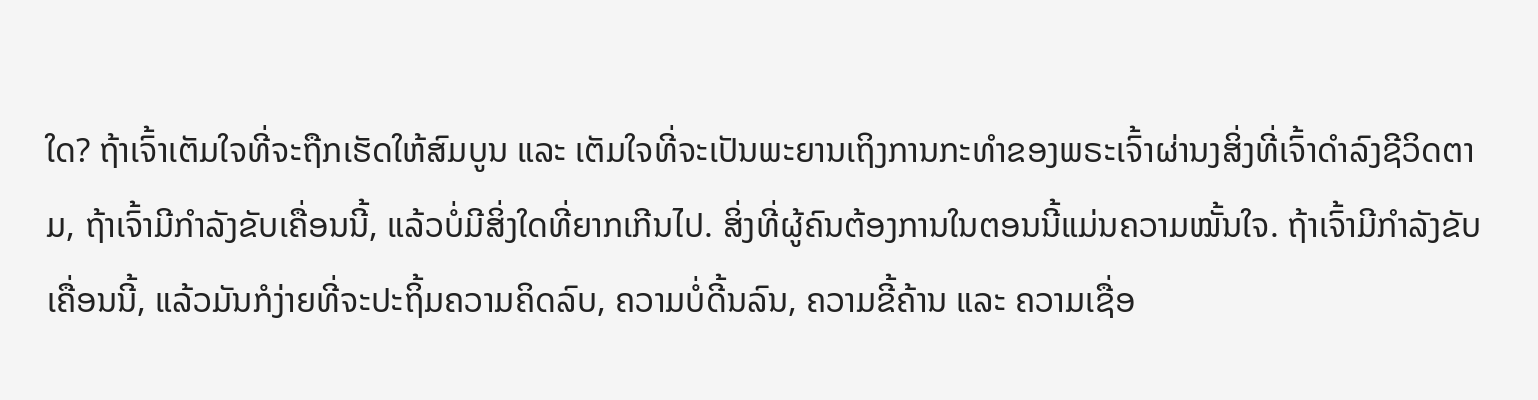ໃດ? ຖ້າເຈົ້າເຕັມໃຈທີ່ຈະຖືກເຮັດໃຫ້ສົມບູນ ແລະ ເຕັມໃຈທີ່ຈະເປັນພະຍານເຖິງການກະທຳຂອງພຣະເຈົ້າຜ່ານງສິ່ງທີ່ເຈົ້າດຳລົງຊີວິດຕາມ, ຖ້າເຈົ້າມີກຳລັງຂັບເຄື່ອນນີ້, ແລ້ວບໍ່ມີສິ່ງໃດທີ່ຍາກເກີນໄປ. ສິ່ງທີ່ຜູ້ຄົນຕ້ອງການໃນຕອນນີ້ແມ່ນຄວາມໝັ້ນໃຈ. ຖ້າເຈົ້າມີກຳລັງຂັບເຄື່ອນນີ້, ແລ້ວມັນກໍງ່າຍທີ່ຈະປະຖິ້ມຄວາມຄິດລົບ, ຄວາມບໍ່ດີ້ນລົນ, ຄວາມຂີ້ຄ້ານ ແລະ ຄວາມເຊື່ອ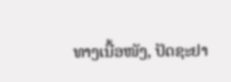ທາງເນື້ອໜັງ, ປັດຊະຢາ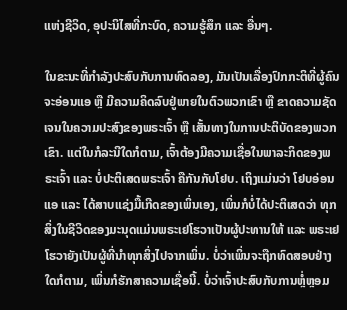ແຫ່ງຊີວິດ, ອຸປະນິໄສທີ່ກະບົດ, ຄວາມຮູ້ສຶກ ແລະ ອື່ນໆ.

ໃນຂະນະທີ່ກຳລັງປະສົບກັບການທົດລອງ, ມັນເປັນເລື່ອງປົກກະຕິທີ່ຜູ້ຄົນຈະອ່ອນແອ ຫຼື ມີຄວາມຄິດລົບຢູ່ພາຍໃນຕົວພວກເຂົາ ຫຼື ຂາດຄວາມຊັດເຈນໃນຄວາມປະສົງຂອງພຣະເຈົ້າ ຫຼື ເສັ້ນທາງໃນການປະຕິບັດຂອງພວກເຂົາ. ແຕ່ໃນກໍລະນີໃດກໍຕາມ, ເຈົ້າຕ້ອງມີຄວາມເຊື່ອໃນພາລະກິດຂອງພຣະເຈົ້າ ແລະ ບໍ່ປະຕິເສດພຣະເຈົ້າ ຄືກັນກັບໂຢບ. ເຖິງແມ່ນວ່າ ໂຢບອ່ອນແອ ແລະ ໄດ້ສາບແຊ່ງມື້ເກີດຂອງເພິ່ນເອງ, ເພິ່ນກໍບໍ່ໄດ້ປະຕິເສດວ່າ ທຸກສິ່ງໃນຊີວິດຂອງມະນຸດແມ່ນພຣະເຢໂຮວາເປັນຜູ້ປະທານໃຫ້ ແລະ ພຣະເຢໂຮວາຍັງເປັນຜູ້ທີ່ນໍາທຸກສິ່ງໄປຈາກເພິ່ນ. ບໍ່ວ່າເພິ່ນຈະຖືກທົດສອບຢ່າງໃດກໍຕາມ, ເພິ່ນກໍຮັກສາຄວາມເຊື່ອນີ້. ບໍ່ວ່າເຈົ້າປະສົບກັບການຫຼໍ່ຫຼອມ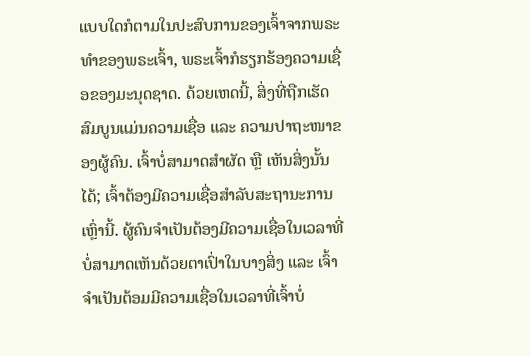ແບບໃດກໍຕາມໃນປະສົບການຂອງເຈົ້າຈາກພຣະທຳຂອງພຣະເຈົ້າ, ພຣະເຈົ້າກໍຮຽກຮ້ອງຄວາມເຊື່ອຂອງມະນຸດຊາດ. ດ້ວຍເຫດນີ້, ສິ່ງທີ່ຖືກເຮັດສົມບູນແມ່ນຄວາມເຊື່ອ ແລະ ຄວາມປາຖະໜາຂອງຜູ້ຄົນ. ເຈົ້າບໍ່ສາມາດສຳຜັດ ຫຼື ເຫັນສິ່ງນັ້ນໄດ້; ເຈົ້າຕ້ອງມີຄວາມເຊື່ອສຳລັບສະຖານະການເຫຼົ່ານີ້. ຜູ້ຄົນຈຳເປັນຕ້ອງມີຄວາມເຊື່ອໃນເວລາທີ່ບໍ່ສາມາດເຫັນດ້ວຍຕາເປົ່າໃນບາງສິ່ງ ແລະ ເຈົ້າຈໍາເປັນຕ້ອມມີຄວາມເຊື່ອໃນເວລາທີ່ເຈົ້າບໍ່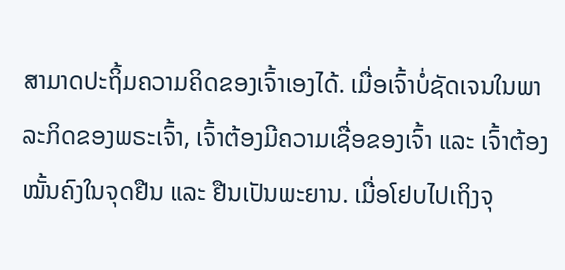ສາມາດປະຖິ້ມຄວາມຄິດຂອງເຈົ້າເອງໄດ້. ເມື່ອເຈົ້າບໍ່ຊັດເຈນໃນພາລະກິດຂອງພຣະເຈົ້າ, ເຈົ້າຕ້ອງມີຄວາມເຊື່ອຂອງເຈົ້າ ແລະ ເຈົ້າຕ້ອງໝັ້ນຄົງໃນຈຸດຢືນ ແລະ ຢືນເປັນພະຍານ. ເມື່ອໂຢບໄປເຖິງຈຸ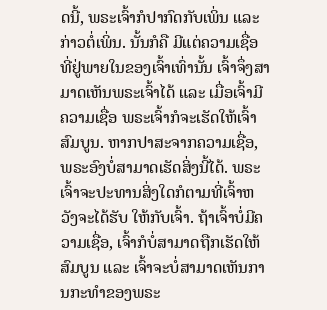ດນີ້, ພຣະເຈົ້າກໍປາກົດກັບເພິ່ນ ແລະ ກ່າວຕໍ່ເພິ່ນ. ນັ້ນກໍຄື ມີແຕ່ຄວາມເຊື່ອທີ່ຢູ່ພາຍໃນຂອງເຈົ້າເທົ່ານັ້ນ ເຈົ້າຈຶ່ງສາມາດເຫັນພຣະເຈົ້າໄດ້ ແລະ ເມື່ອເຈົ້າມີຄວາມເຊື່ອ ພຣະເຈົ້າກໍຈະເຮັດໃຫ້ເຈົ້າສົມບູນ. ຫາກປາສະຈາກຄວາມເຊື່ອ, ພຣະອົງບໍ່ສາມາດເຮັດສິ່ງນີ້ໄດ້. ພຣະເຈົ້າຈະປະທານສິ່ງໃດກໍຕາມທີ່ເຈົ້າຫວັງຈະໄດ້ຮັບ ໃຫ້ກັບເຈົ້າ. ຖ້າເຈົ້າບໍ່ມີຄວາມເຊື່ອ, ເຈົ້າກໍບໍ່ສາມາດຖືກເຮັດໃຫ້ສົມບູນ ແລະ ເຈົ້າຈະບໍ່ສາມາດເຫັນການກະທຳຂອງພຣະ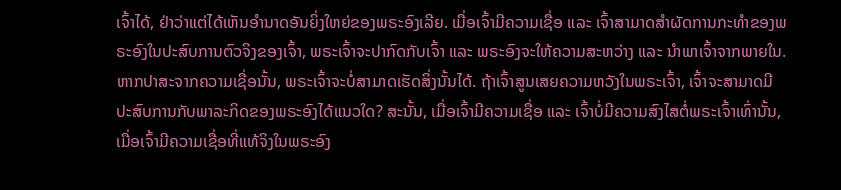ເຈົ້າໄດ້, ຢ່າວ່າແຕ່ໄດ້ເຫັນອຳນາດອັນຍິ່ງໃຫຍ່ຂອງພຣະອົງເລີຍ. ເມື່ອເຈົ້າມີຄວາມເຊື່ອ ແລະ ເຈົ້າສາມາດສຳຜັດການກະທຳຂອງພຣະອົງໃນປະສົບການຕົວຈິງຂອງເຈົ້າ, ພຣະເຈົ້າຈະປາກົດກັບເຈົ້າ ແລະ ພຣະອົງຈະໃຫ້ຄວາມສະຫວ່າງ ແລະ ນໍາພາເຈົ້າຈາກພາຍໃນ. ຫາກປາສະຈາກຄວາມເຊື່ອນັ້ນ, ພຣະເຈົ້າຈະບໍ່ສາມາດເຮັດສິ່ງນັ້ນໄດ້. ຖ້າເຈົ້າສູນເສຍຄວາມຫວັງໃນພຣະເຈົ້າ, ເຈົ້າຈະສາມາດມີປະສົບການກັບພາລະກິດຂອງພຣະອົງໄດ້ແນວໃດ? ສະນັ້ນ, ເມື່ອເຈົ້າມີຄວາມເຊື່ອ ແລະ ເຈົ້າບໍ່ມີຄວາມສົງໄສຕໍ່ພຣະເຈົ້າເທົ່ານັ້ນ, ເມື່ອເຈົ້າມີຄວາມເຊື່ອທີ່ແທ້ຈິງໃນພຣະອົງ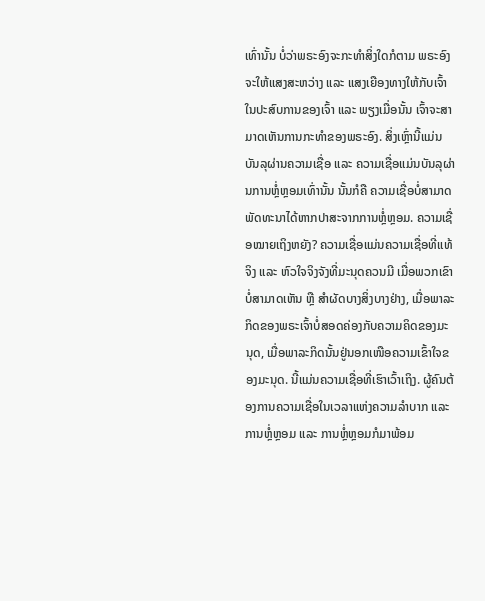ເທົ່ານັ້ນ ບໍ່ວ່າພຣະອົງຈະກະທໍາສິ່ງໃດກໍຕາມ ພຣະອົງຈະໃຫ້ແສງສະຫວ່າງ ແລະ ແສງເຍືອງທາງໃຫ້ກັບເຈົ້າໃນປະສົບການຂອງເຈົ້າ ແລະ ພຽງເມື່ອນັ້ນ ເຈົ້າຈະສາມາດເຫັນການກະທຳຂອງພຣະອົງ. ສິ່ງເຫຼົ່ານີ້ແມ່ນບັນລຸຜ່ານຄວາມເຊື່ອ ແລະ ຄວາມເຊື່ອແມ່ນບັນລຸຜ່ານການຫຼໍ່ຫຼອມເທົ່ານັ້ນ ນັ້ນກໍຄື ຄວາມເຊື່ອບໍ່ສາມາດພັດທະນາໄດ້ຫາກປາສະຈາກການຫຼໍ່ຫຼອມ. ຄວາມເຊື່ອໝາຍເຖິງຫຍັງ? ຄວາມເຊື່ອແມ່ນຄວາມເຊື່ອທີ່ແທ້ຈິງ ແລະ ຫົວໃຈຈິງຈັງທີ່ມະນຸດຄວນມີ ເມື່ອພວກເຂົາບໍ່ສາມາດເຫັນ ຫຼື ສຳຜັດບາງສິ່ງບາງຢ່າງ, ເມື່ອພາລະກິດຂອງພຣະເຈົ້າບໍ່ສອດຄ່ອງກັບຄວາມຄິດຂອງມະນຸດ, ເມື່ອພາລະກິດນັ້ນຢູ່ນອກເໜືອຄວາມເຂົ້າໃຈຂອງມະນຸດ. ນີ້ແມ່ນຄວາມເຊື່ອທີ່ເຮົາເວົ້າເຖິງ. ຜູ້ຄົນຕ້ອງການຄວາມເຊື່ອໃນເວລາແຫ່ງຄວາມລຳບາກ ແລະ ການຫຼໍ່ຫຼອມ ແລະ ການຫຼໍ່ຫຼອມກໍມາພ້ອມ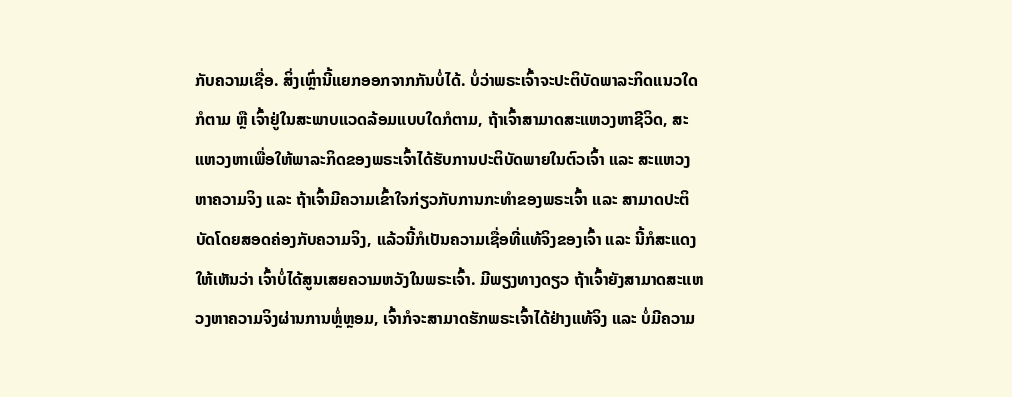ກັບຄວາມເຊື່ອ. ສິ່ງເຫຼົ່ານີ້ແຍກອອກຈາກກັນບໍ່ໄດ້. ບໍ່ວ່າພຣະເຈົ້າຈະປະຕິບັດພາລະກິດແນວໃດກໍຕາມ ຫຼື ເຈົ້າຢູ່ໃນສະພາບແວດລ້ອມແບບໃດກໍຕາມ, ຖ້າເຈົ້າສາມາດສະແຫວງຫາຊີວິດ, ສະແຫວງຫາເພື່ອໃຫ້ພາລະກິດຂອງພຣະເຈົ້າໄດ້ຮັບການປະຕິບັດພາຍໃນຕົວເຈົ້າ ແລະ ສະແຫວງຫາຄວາມຈິງ ແລະ ຖ້າເຈົ້າມີຄວາມເຂົ້າໃຈກ່ຽວກັບການກະທຳຂອງພຣະເຈົ້າ ແລະ ສາມາດປະຕິບັດໂດຍສອດຄ່ອງກັບຄວາມຈິງ, ແລ້ວນີ້ກໍເປັນຄວາມເຊື່ອທີ່ແທ້ຈິງຂອງເຈົ້າ ແລະ ນີ້ກໍສະແດງໃຫ້ເຫັນວ່າ ເຈົ້າບໍ່ໄດ້ສູນເສຍຄວາມຫວັງໃນພຣະເຈົ້າ. ມີພຽງທາງດຽວ ຖ້າເຈົ້າຍັງສາມາດສະແຫວງຫາຄວາມຈິງຜ່ານການຫຼໍ່ຫຼອມ, ເຈົ້າກໍຈະສາມາດຮັກພຣະເຈົ້າໄດ້ຢ່າງແທ້ຈິງ ແລະ ບໍ່ມີຄວາມ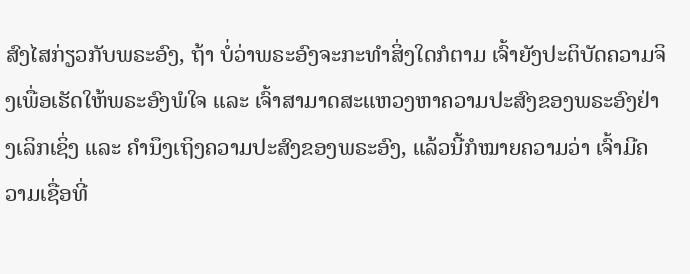ສົງໄສກ່ຽວກັບພຣະອົງ, ຖ້າ ບໍ່ວ່າພຣະອົງຈະກະທຳສິ່ງໃດກໍຕາມ ເຈົ້າຍັງປະຕິບັດຄວາມຈິງເພື່ອເຮັດໃຫ້ພຣະອົງພໍໃຈ ແລະ ເຈົ້າສາມາດສະແຫວງຫາຄວາມປະສົງຂອງພຣະອົງຢ່າງເລິກເຊິ່ງ ແລະ ຄຳນຶງເຖິງຄວາມປະສົງຂອງພຣະອົງ, ແລ້ວນີ້ກໍໝາຍຄວາມວ່າ ເຈົ້າມີຄວາມເຊື່ອທີ່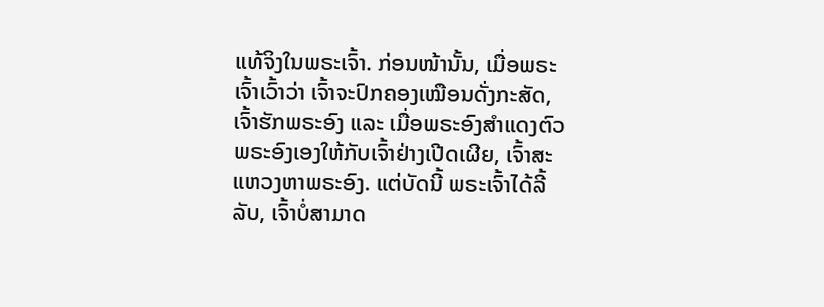ແທ້ຈິງໃນພຣະເຈົ້າ. ກ່ອນໜ້ານັ້ນ, ເມື່ອພຣະເຈົ້າເວົ້າວ່າ ເຈົ້າຈະປົກຄອງເໝືອນດັ່ງກະສັດ, ເຈົ້າຮັກພຣະອົງ ແລະ ເມື່ອພຣະອົງສຳແດງຕົວພຣະອົງເອງໃຫ້ກັບເຈົ້າຢ່າງເປີດເຜີຍ, ເຈົ້າສະແຫວງຫາພຣະອົງ. ແຕ່ບັດນີ້ ພຣະເຈົ້າໄດ້ລີ້ລັບ, ເຈົ້າບໍ່ສາມາດ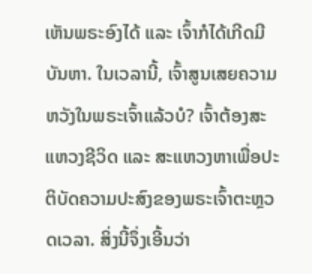ເຫັນພຣະອົງໄດ້ ແລະ ເຈົ້າກໍໄດ້ເກີດມີບັນຫາ. ໃນເວລານີ້, ເຈົ້າສູນເສຍຄວາມຫວັງໃນພຣະເຈົ້າແລ້ວບໍ? ເຈົ້າຕ້ອງສະແຫວງຊີວິດ ແລະ ສະແຫວງຫາເພື່ອປະຕິບັດຄວາມປະສົງຂອງພຣະເຈົ້າຕະຫຼວດເວລາ. ສິ່ງນີ້ຈຶ່ງເອີ້ນວ່າ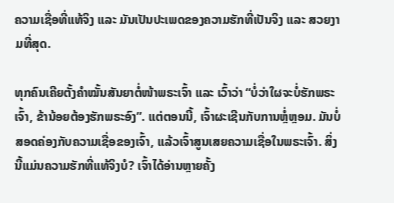ຄວາມເຊື່ອທີ່ແທ້ຈິງ ແລະ ມັນເປັນປະເພດຂອງຄວາມຮັກທີ່ເປັນຈິງ ແລະ ສວຍງາມທີ່ສຸດ.

ທຸກຄົນເຄີຍຕັ້ງຄໍາໝັ້ນສັນຍາຕໍ່ໜ້າພຣະເຈົ້າ ແລະ ເວົ້າວ່າ “ບໍ່ວ່າໃຜຈະບໍ່ຮັກພຣະເຈົ້າ, ຂ້ານ້ອຍຕ້ອງຮັກພຣະອົງ”. ແຕ່ຕອນນີ້, ເຈົ້າຜະເຊີນກັບການຫຼໍ່ຫຼອມ. ມັນບໍ່ສອດຄ່ອງກັບຄວາມເຊື່ອຂອງເຈົ້າ, ແລ້ວເຈົ້າສູນເສຍຄວາມເຊື່ອໃນພຣະເຈົ້າ. ສິ່ງນີ້ແມ່ນຄວາມຮັກທີ່ແທ້ຈິງບໍ? ເຈົ້າໄດ້ອ່ານຫຼາຍຄັ້ງ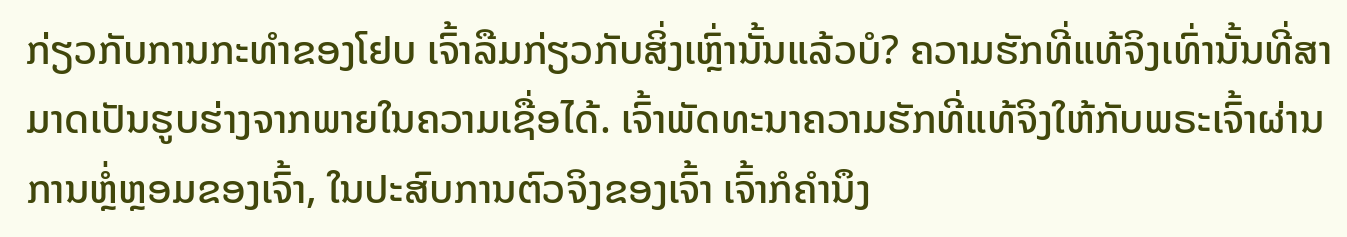ກ່ຽວກັບການກະທຳຂອງໂຢບ ເຈົ້າລືມກ່ຽວກັບສິ່ງເຫຼົ່ານັ້ນແລ້ວບໍ? ຄວາມຮັກທີ່ແທ້ຈິງເທົ່ານັ້ນທີ່ສາມາດເປັນຮູບຮ່າງຈາກພາຍໃນຄວາມເຊື່ອໄດ້. ເຈົ້າພັດທະນາຄວາມຮັກທີ່ແທ້ຈິງໃຫ້ກັບພຣະເຈົ້າຜ່ານການຫຼໍ່ຫຼອມຂອງເຈົ້າ, ໃນປະສົບການຕົວຈິງຂອງເຈົ້າ ເຈົ້າກໍຄຳນຶງ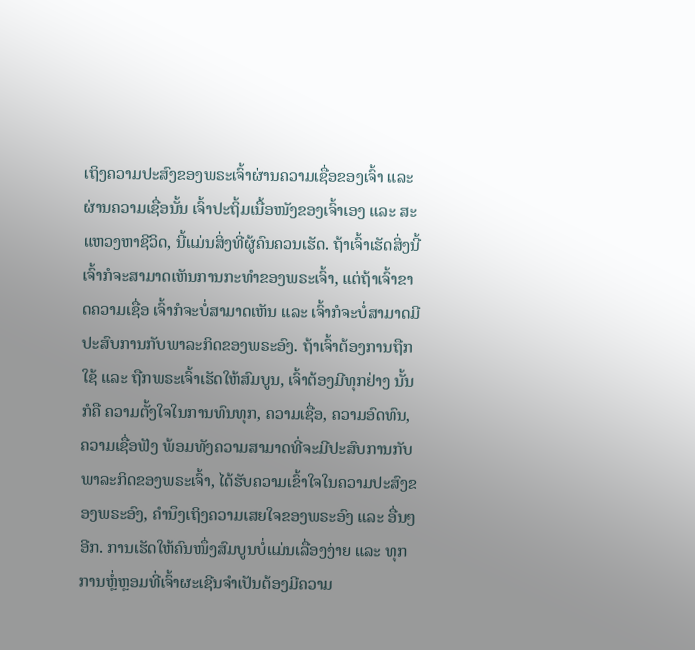ເຖິງຄວາມປະສົງຂອງພຣະເຈົ້າຜ່ານຄວາມເຊື່ອຂອງເຈົ້າ ແລະ ຜ່ານຄວາມເຊື່ອນັ້ນ ເຈົ້າປະຖິ້ມເນື້ອໜັງຂອງເຈົ້າເອງ ແລະ ສະແຫວງຫາຊີວິດ, ນີ້ແມ່ນສິ່ງທີ່ຜູ້ຄົນຄວນເຮັດ. ຖ້າເຈົ້າເຮັດສິ່ງນີ້ ເຈົ້າກໍຈະສາມາດເຫັນການກະທຳຂອງພຣະເຈົ້າ, ແຕ່ຖ້າເຈົ້າຂາດຄວາມເຊື່ອ ເຈົ້າກໍຈະບໍ່ສາມາດເຫັນ ແລະ ເຈົ້າກໍຈະບໍ່ສາມາດມີປະສົບການກັບພາລະກິດຂອງພຣະອົງ. ຖ້າເຈົ້າຕ້ອງການຖືກໃຊ້ ແລະ ຖືກພຣະເຈົ້າເຮັດໃຫ້ສົມບູນ, ເຈົ້າຕ້ອງມີທຸກຢ່າງ ນັ້ນກໍຄື ຄວາມຕັ້ງໃຈໃນການທົນທຸກ, ຄວາມເຊື່ອ, ຄວາມອົດທົນ, ຄວາມເຊື່ອຟັງ ພ້ອມທັງຄວາມສາມາດທີ່ຈະມີປະສົບການກັບພາລະກິດຂອງພຣະເຈົ້າ, ໄດ້ຮັບຄວາມເຂົ້າໃຈໃນຄວາມປະສົງຂອງພຣະອົງ, ຄຳນຶງເຖິງຄວາມເສຍໃຈຂອງພຣະອົງ ແລະ ອື່ນໆອີກ. ການເຮັດໃຫ້ຄົນໜຶ່ງສົມບູນບໍ່ແມ່ນເລື່ອງງ່າຍ ແລະ ທຸກການຫຼໍ່ຫຼອມທີ່ເຈົ້າຜະເຊີນຈຳເປັນຕ້ອງມີຄວາມ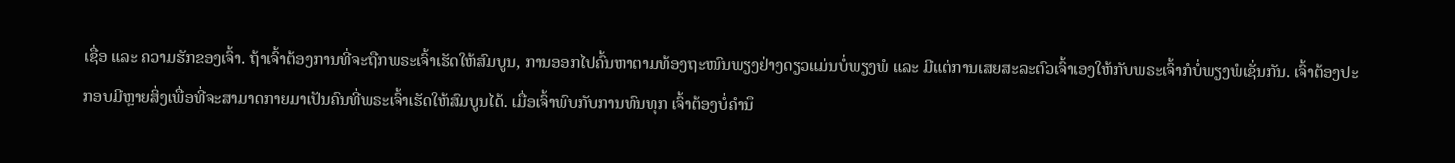ເຊື່ອ ແລະ ຄວາມຮັກຂອງເຈົ້າ. ຖ້າເຈົ້າຕ້ອງການທີ່ຈະຖືກພຣະເຈົ້າເຮັດໃຫ້ສົມບູນ, ການອອກໄປຄົ້ນຫາຕາມທ້ອງຖະໜົນພຽງຢ່າງດຽວແມ່ນບໍ່ພຽງພໍ ແລະ ມີແຕ່ການເສຍສະລະຕົວເຈົ້າເອງໃຫ້ກັບພຣະເຈົ້າກໍບໍ່ພຽງພໍເຊັ່ນກັນ. ເຈົ້າຕ້ອງປະກອບມີຫຼາຍສິ່ງເພື່ອທີ່ຈະສາມາດກາຍມາເປັນຄົນທີ່ພຣະເຈົ້າເຮັດໃຫ້ສົມບູນໄດ້. ເມື່ອເຈົ້າພົບກັບການທົນທຸກ ເຈົ້າຕ້ອງບໍ່ຄຳນຶ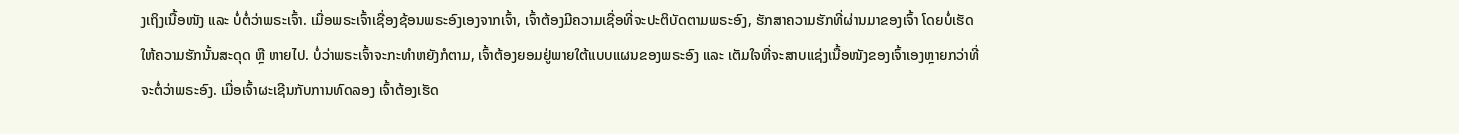ງເຖິງເນື້ອໜັງ ແລະ ບໍ່ຕໍ່ວ່າພຣະເຈົ້າ. ເມື່ອພຣະເຈົ້າເຊື່ອງຊ້ອນພຣະອົງເອງຈາກເຈົ້າ, ເຈົ້າຕ້ອງມີຄວາມເຊື່ອທີ່ຈະປະຕິບັດຕາມພຣະອົງ, ຮັກສາຄວາມຮັກທີ່ຜ່ານມາຂອງເຈົ້າ ໂດຍບໍ່ເຮັດໃຫ້ຄວາມຮັກນັ້ນສະດຸດ ຫຼື ຫາຍໄປ. ບໍ່ວ່າພຣະເຈົ້າຈະກະທຳຫຍັງກໍຕາມ, ເຈົ້າຕ້ອງຍອມຢູ່ພາຍໃຕ້ແບບແຜນຂອງພຣະອົງ ແລະ ເຕັມໃຈທີ່ຈະສາບແຊ່ງເນື້ອໜັງຂອງເຈົ້າເອງຫຼາຍກວ່າທີ່ຈະຕໍ່ວ່າພຣະອົງ. ເມື່ອເຈົ້າຜະເຊີນກັບການທົດລອງ ເຈົ້າຕ້ອງເຮັດ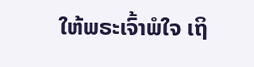ໃຫ້ພຣະເຈົ້າພໍໃຈ ເຖິ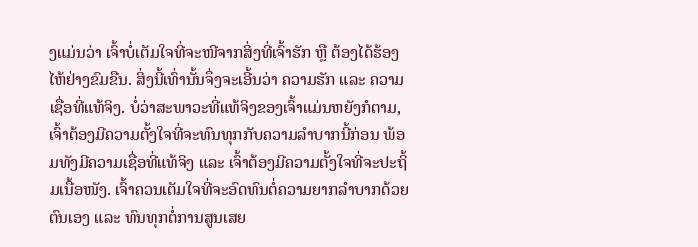ງແມ່ນວ່າ ເຈົ້າບໍ່ເຕັມໃຈທີ່ຈະໜີຈາກສິ່ງທີ່ເຈົ້າຮັກ ຫຼື ຕ້ອງໄດ້ຮ້ອງໄຫ້ຢ່າງຂົມຂືນ. ສິ່ງນີ້ເທົ່ານັ້ນຈຶ່ງຈະເອີ້ນວ່າ ຄວາມຮັກ ແລະ ຄວາມເຊື່ອທີ່ແທ້ຈິງ. ບໍ່ວ່າສະພາວະທີ່ແທ້ຈິງຂອງເຈົ້າແມ່ນຫຍັງກໍຕາມ, ເຈົ້າຕ້ອງມີຄວາມຕັ້ງໃຈທີ່ຈະທົນທຸກກັບຄວາມລໍາບາກນີ້ກ່ອນ ພ້ອມທັງມີຄວາມເຊື່ອທີ່ແທ້ຈິງ ແລະ ເຈົ້າຕ້ອງມີຄວາມຕັ້ງໃຈທີ່ຈະປະຖິ້ມເນື້ອໜັງ. ເຈົ້າຄວນເຕັມໃຈທີ່ຈະອົດທົນຕໍ່ຄວາມຍາກລໍາບາກດ້ວຍຕົນເອງ ແລະ ທົນທຸກຕໍ່ການສູນເສຍ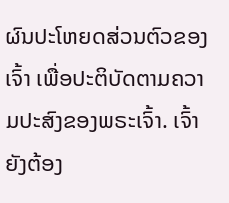ຜົນປະໂຫຍດສ່ວນຕົວຂອງເຈົ້າ ເພື່ອປະຕິບັດຕາມຄວາມປະສົງຂອງພຣະເຈົ້າ. ເຈົ້າຍັງຕ້ອງ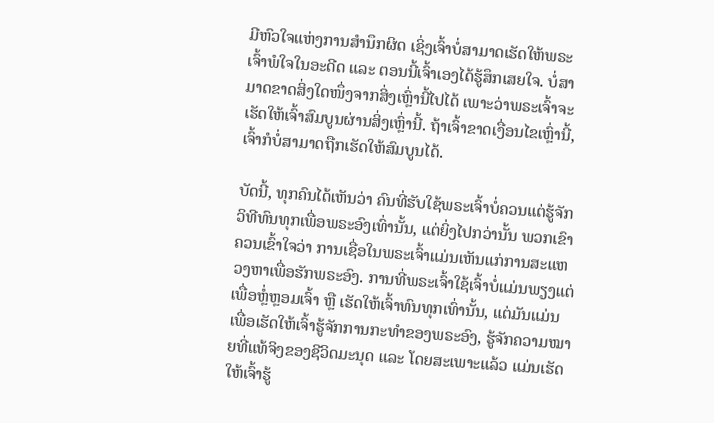ມີຫົວໃຈແຫ່ງການສໍານຶກຜິດ ເຊິ່ງເຈົ້າບໍ່ສາມາດເຮັດໃຫ້ພຣະເຈົ້າພໍໃຈໃນອະດີດ ແລະ ຕອນນີ້ເຈົ້າເອງໄດ້ຮູ້ສຶກເສຍໃຈ. ບໍ່ສາມາດຂາດສິ່ງໃດໜຶ່ງຈາກສິ່ງເຫຼົ່ານີ້ໄປໄດ້ ເພາະວ່າພຣະເຈົ້າຈະເຮັດໃຫ້ເຈົ້າສົມບູນຜ່ານສິ່ງເຫຼົ່ານີ້. ຖ້າເຈົ້າຂາດເງື່ອນໄຂເຫຼົ່ານີ້, ເຈົ້າກໍບໍ່ສາມາດຖືກເຮັດໃຫ້ສົມບູນໄດ້.

ບັດນີ້, ທຸກຄົນໄດ້ເຫັນວ່າ ຄົນທີ່ຮັບໃຊ້ພຣະເຈົ້າບໍ່ຄວນແຕ່ຮູ້ຈັກວິທີທົນທຸກເພື່ອພຣະອົງເທົ່ານັ້ນ, ແຕ່ຍິ່ງໄປກວ່ານັ້ນ ພວກເຂົາຄວນເຂົ້າໃຈວ່າ ການເຊື່ອໃນພຣະເຈົ້າແມ່ນເຫັນແກ່ການສະແຫວງຫາເພື່ອຮັກພຣະອົງ. ການທີ່ພຣະເຈົ້າໃຊ້ເຈົ້າບໍ່ແມ່ນພຽງແຕ່ເພື່ອຫຼໍ່ຫຼອມເຈົ້າ ຫຼື ເຮັດໃຫ້ເຈົ້າທົນທຸກເທົ່ານັ້ນ, ແຕ່ມັນແມ່ນເພື່ອເຮັດໃຫ້ເຈົ້າຮູ້ຈັກການກະທຳຂອງພຣະອົງ, ຮູ້ຈັກຄວາມໝາຍທີ່ແທ້ຈິງຂອງຊີວິດມະນຸດ ແລະ ໂດຍສະເພາະແລ້ວ ແມ່ນເຮັດໃຫ້ເຈົ້າຮູ້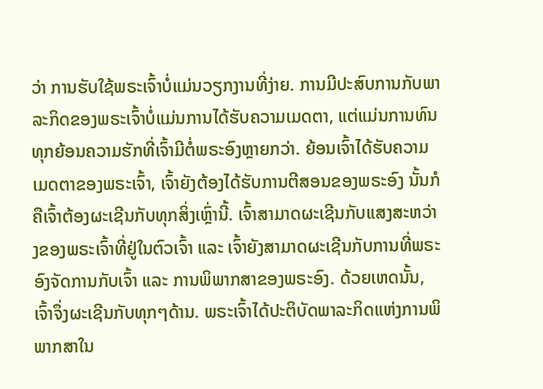ວ່າ ການຮັບໃຊ້ພຣະເຈົ້າບໍ່ແມ່ນວຽກງານທີ່ງ່າຍ. ການມີປະສົບການກັບພາລະກິດຂອງພຣະເຈົ້າບໍ່ແມ່ນການໄດ້ຮັບຄວາມເມດຕາ, ແຕ່ແມ່ນການທົນທຸກຍ້ອນຄວາມຮັກທີ່ເຈົ້າມີຕໍ່ພຣະອົງຫຼາຍກວ່າ. ຍ້ອນເຈົ້າໄດ້ຮັບຄວາມເມດຕາຂອງພຣະເຈົ້າ, ເຈົ້າຍັງຕ້ອງໄດ້ຮັບການຕີສອນຂອງພຣະອົງ ນັ້ນກໍຄືເຈົ້າຕ້ອງຜະເຊີນກັບທຸກສິ່ງເຫຼົ່ານີ້. ເຈົ້າສາມາດຜະເຊີນກັບແສງສະຫວ່າງຂອງພຣະເຈົ້າທີ່ຢູ່ໃນຕົວເຈົ້າ ແລະ ເຈົ້າຍັງສາມາດຜະເຊີນກັບການທີ່ພຣະອົງຈັດການກັບເຈົ້າ ແລະ ການພິພາກສາຂອງພຣະອົງ. ດ້ວຍເຫດນັ້ນ, ເຈົ້າຈຶ່ງຜະເຊີນກັບທຸກໆດ້ານ. ພຣະເຈົ້າໄດ້ປະຕິບັດພາລະກິດແຫ່ງການພິພາກສາໃນ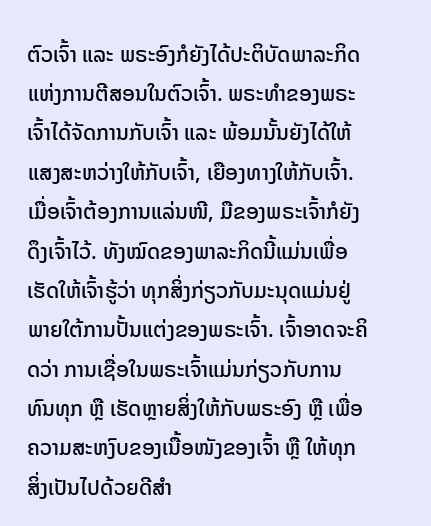ຕົວເຈົ້າ ແລະ ພຣະອົງກໍຍັງໄດ້ປະຕິບັດພາລະກິດແຫ່ງການຕີສອນໃນຕົວເຈົ້າ. ພຣະທຳຂອງພຣະເຈົ້າໄດ້ຈັດການກັບເຈົ້າ ແລະ ພ້ອມນັ້ນຍັງໄດ້ໃຫ້ແສງສະຫວ່າງໃຫ້ກັບເຈົ້າ, ເຍືອງທາງໃຫ້ກັບເຈົ້າ. ເມື່ອເຈົ້າຕ້ອງການແລ່ນໜີ, ມືຂອງພຣະເຈົ້າກໍຍັງດຶງເຈົ້າໄວ້. ທັງໝົດຂອງພາລະກິດນີ້ແມ່ນເພື່ອເຮັດໃຫ້ເຈົ້າຮູ້ວ່າ ທຸກສິ່ງກ່ຽວກັບມະນຸດແມ່ນຢູ່ພາຍໃຕ້ການປັ້ນແຕ່ງຂອງພຣະເຈົ້າ. ເຈົ້າອາດຈະຄິດວ່າ ການເຊື່ອໃນພຣະເຈົ້າແມ່ນກ່ຽວກັບການທົນທຸກ ຫຼື ເຮັດຫຼາຍສິ່ງໃຫ້ກັບພຣະອົງ ຫຼື ເພື່ອຄວາມສະຫງົບຂອງເນື້ອໜັງຂອງເຈົ້າ ຫຼື ໃຫ້ທຸກສິ່ງເປັນໄປດ້ວຍດີສຳ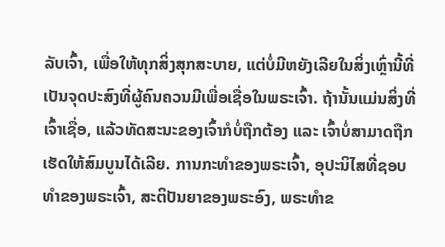ລັບເຈົ້າ, ເພື່ອໃຫ້ທຸກສິ່ງສຸກສະບາຍ, ແຕ່ບໍ່ມີຫຍັງເລີຍໃນສິ່ງເຫຼົ່ານີ້ທີ່ເປັນຈຸດປະສົງທີ່ຜູ້ຄົນຄວນມີເພື່ອເຊື່ອໃນພຣະເຈົ້າ. ຖ້ານັ້ນແມ່ນສິ່ງທີ່ເຈົ້າເຊື່ອ, ແລ້ວທັດສະນະຂອງເຈົ້າກໍບໍ່ຖືກຕ້ອງ ແລະ ເຈົ້າບໍ່ສາມາດຖືກເຮັດໃຫ້ສົມບູນໄດ້ເລີຍ. ການກະທຳຂອງພຣະເຈົ້າ, ອຸປະນິໄສທີ່ຊອບທຳຂອງພຣະເຈົ້າ, ສະຕິປັນຍາຂອງພຣະອົງ, ພຣະທຳຂ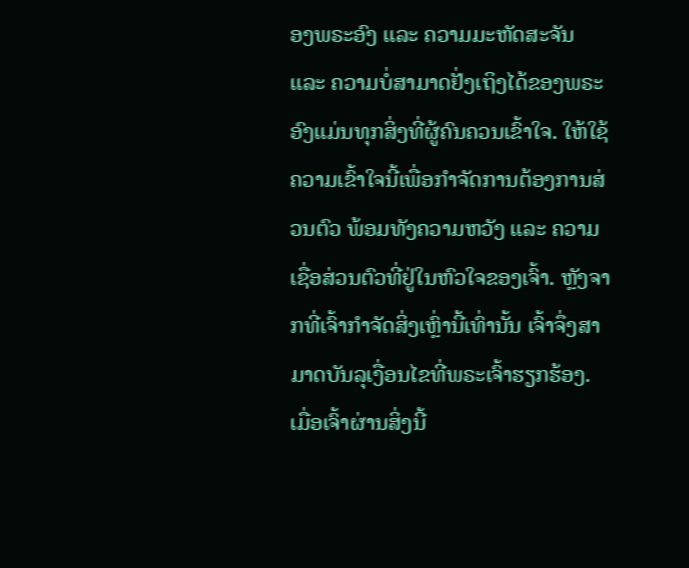ອງພຣະອົງ ແລະ ຄວາມມະຫັດສະຈັນ ແລະ ຄວາມບໍ່ສາມາດຢັ່ງເຖິງໄດ້ຂອງພຣະອົງແມ່ນທຸກສິ່ງທີ່ຜູ້ຄົນຄວນເຂົ້າໃຈ. ໃຫ້ໃຊ້ຄວາມເຂົ້າໃຈນີ້ເພື່ອກຳຈັດການຕ້ອງການສ່ວນຕົວ ພ້ອມທັງຄວາມຫວັງ ແລະ ຄວາມເຊື່ອສ່ວນຕົວທີ່ຢູ່ໃນຫົວໃຈຂອງເຈົ້າ. ຫຼັງຈາກທີ່ເຈົ້າກຳຈັດສິ່ງເຫຼົ່ານີ້ເທົ່ານັ້ນ ເຈົ້າຈຶ່ງສາມາດບັນລຸເງື່ອນໄຂທີ່ພຣະເຈົ້າຮຽກຮ້ອງ. ເມື່ອເຈົ້າຜ່ານສິ່ງນີ້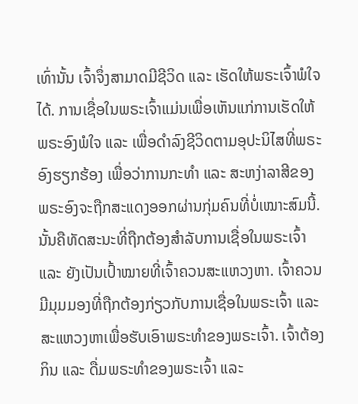ເທົ່ານັ້ນ ເຈົ້າຈຶ່ງສາມາດມີຊີວິດ ແລະ ເຮັດໃຫ້ພຣະເຈົ້າພໍໃຈໄດ້. ການເຊື່ອໃນພຣະເຈົ້າແມ່ນເພື່ອເຫັນແກ່ການເຮັດໃຫ້ພຣະອົງພໍໃຈ ແລະ ເພື່ອດຳລົງຊີວິດຕາມອຸປະນິໄສທີ່ພຣະອົງຮຽກຮ້ອງ ເພື່ອວ່າການກະທຳ ແລະ ສະຫງ່າລາສີຂອງພຣະອົງຈະຖືກສະແດງອອກຜ່ານກຸ່ມຄົນທີ່ບໍ່ເໝາະສົມນີ້. ນັ້ນຄືທັດສະນະທີ່ຖືກຕ້ອງສຳລັບການເຊື່ອໃນພຣະເຈົ້າ ແລະ ຍັງເປັນເປົ້າໝາຍທີ່ເຈົ້າຄວນສະແຫວງຫາ. ເຈົ້າຄວນມີມຸມມອງທີ່ຖືກຕ້ອງກ່ຽວກັບການເຊື່ອໃນພຣະເຈົ້າ ແລະ ສະແຫວງຫາເພື່ອຮັບເອົາພຣະທຳຂອງພຣະເຈົ້າ. ເຈົ້າຕ້ອງກິນ ແລະ ດື່ມພຣະທຳຂອງພຣະເຈົ້າ ແລະ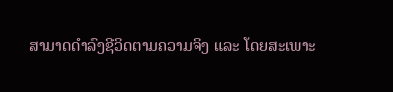ສາມາດດຳລົງຊີວິດຕາມຄວາມຈິງ ແລະ ໂດຍສະເພາະ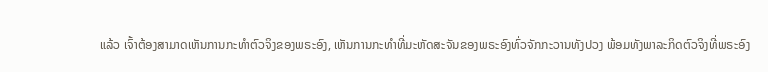ແລ້ວ ເຈົ້າຕ້ອງສາມາດເຫັນການກະທຳຕົວຈິງຂອງພຣະອົງ, ເຫັນການກະທຳທີ່ມະຫັດສະຈັນຂອງພຣະອົງທົ່ວຈັກກະວານທັງປວງ ພ້ອມທັງພາລະກິດຕົວຈິງທີ່ພຣະອົງ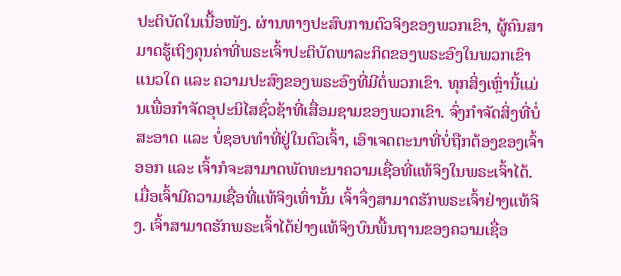ປະຕິບັດໃນເນື້ອໜັງ. ຜ່ານທາງປະສົບການຕົວຈິງຂອງພວກເຂົາ, ຜູ້ຄົນສາມາດຮູ້ເຖິງຄຸນຄ່າທີ່ພຣະເຈົ້າປະຕິບັດພາລະກິດຂອງພຣະອົງໃນພວກເຂົາແນວໃດ ແລະ ຄວາມປະສົງຂອງພຣະອົງທີ່ມີຕໍ່ພວກເຂົາ. ທຸກສິ່ງເຫຼົ່ານີ້ແມ່ນເພື່ອກຳຈັດອຸປະນິໄສຊົ່ວຊ້າທີ່ເສື່ອມຊາມຂອງພວກເຂົາ. ຈົ່ງກຳຈັດສິ່ງທີ່ບໍ່ສະອາດ ແລະ ບໍ່ຊອບທຳທີ່ຢູ່ໃນຕົວເຈົ້າ, ເອົາເຈດຕະນາທີ່ບໍ່ຖືກຕ້ອງຂອງເຈົ້າອອກ ແລະ ເຈົ້າກໍຈະສາມາດພັດທະນາຄວາມເຊື່ອທີ່ແທ້ຈິງໃນພຣະເຈົ້າໄດ້. ເມື່ອເຈົ້າມີຄວາມເຊື່ອທີ່ແທ້ຈິງເທົ່ານັ້ນ ເຈົ້າຈຶ່ງສາມາດຮັກພຣະເຈົ້າຢ່າງແທ້ຈິງ. ເຈົ້າສາມາດຮັກພຣະເຈົ້າໄດ້ຢ່າງແທ້ຈິງບົນພື້ນຖານຂອງຄວາມເຊື່ອ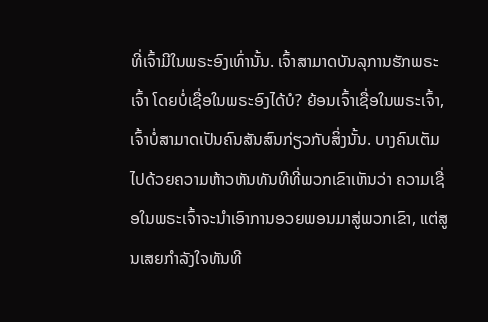ທີ່ເຈົ້າມີໃນພຣະອົງເທົ່ານັ້ນ. ເຈົ້າສາມາດບັນລຸການຮັກພຣະເຈົ້າ ໂດຍບໍ່ເຊື່ອໃນພຣະອົງໄດ້ບໍ? ຍ້ອນເຈົ້າເຊື່ອໃນພຣະເຈົ້າ, ເຈົ້າບໍ່ສາມາດເປັນຄົນສັນສົນກ່ຽວກັບສິ່ງນັ້ນ. ບາງຄົນເຕັມໄປດ້ວຍຄວາມຫ້າວຫັນທັນທີທີ່ພວກເຂົາເຫັນວ່າ ຄວາມເຊື່ອໃນພຣະເຈົ້າຈະນໍາເອົາການອວຍພອນມາສູ່ພວກເຂົາ, ແຕ່ສູນເສຍກຳລັງໃຈທັນທີ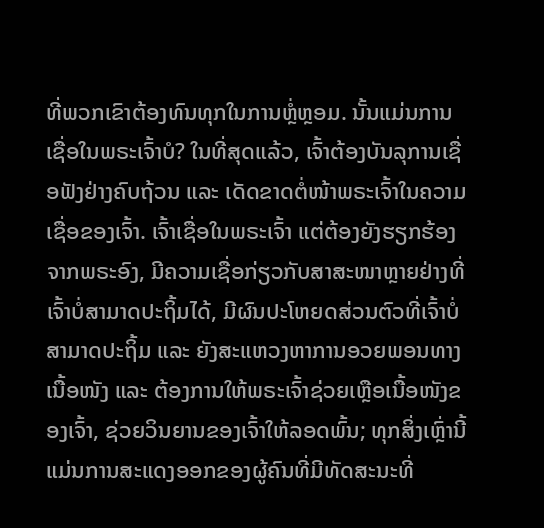ທີ່ພວກເຂົາຕ້ອງທົນທຸກໃນການຫຼໍ່ຫຼອມ. ນັ້ນແມ່ນການເຊື່ອໃນພຣະເຈົ້າບໍ? ໃນທີ່ສຸດແລ້ວ, ເຈົ້າຕ້ອງບັນລຸການເຊື່ອຟັງຢ່າງຄົບຖ້ວນ ແລະ ເດັດຂາດຕໍ່ໜ້າພຣະເຈົ້າໃນຄວາມເຊື່ອຂອງເຈົ້າ. ເຈົ້າເຊື່ອໃນພຣະເຈົ້າ ແຕ່ຕ້ອງຍັງຮຽກຮ້ອງຈາກພຣະອົງ, ມີຄວາມເຊື່ອກ່ຽວກັບສາສະໜາຫຼາຍຢ່າງທີ່ເຈົ້າບໍ່ສາມາດປະຖິ້ມໄດ້, ມີຜົນປະໂຫຍດສ່ວນຕົວທີ່ເຈົ້າບໍ່ສາມາດປະຖິ້ມ ແລະ ຍັງສະແຫວງຫາການອວຍພອນທາງເນື້ອໜັງ ແລະ ຕ້ອງການໃຫ້ພຣະເຈົ້າຊ່ວຍເຫຼືອເນື້ອໜັງຂອງເຈົ້າ, ຊ່ວຍວິນຍານຂອງເຈົ້າໃຫ້ລອດພົ້ນ; ທຸກສິ່ງເຫຼົ່ານີ້ແມ່ນການສະແດງອອກຂອງຜູ້ຄົນທີ່ມີທັດສະນະທີ່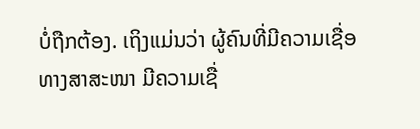ບໍ່ຖືກຕ້ອງ. ເຖິງແມ່ນວ່າ ຜູ້ຄົນທີ່ມີຄວາມເຊື່ອທາງສາສະໜາ ມີຄວາມເຊື່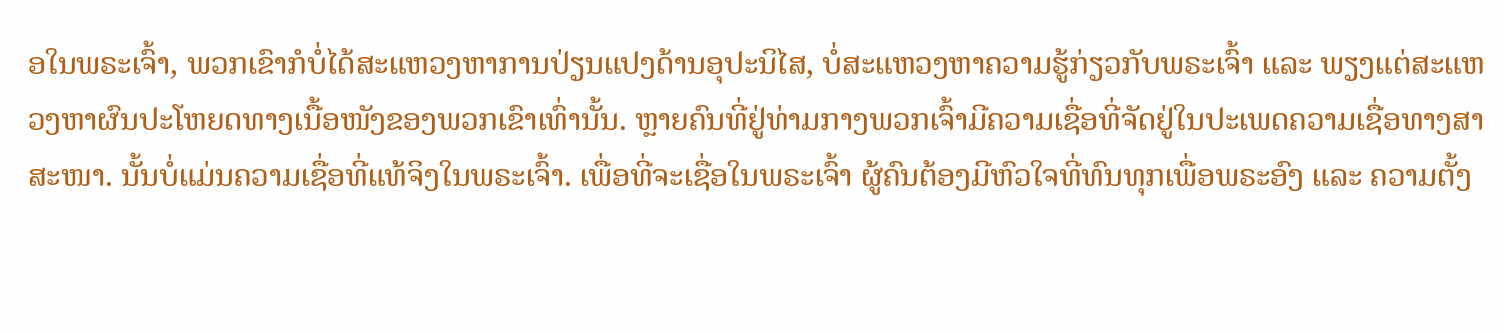ອໃນພຣະເຈົ້າ, ພວກເຂົາກໍບໍ່ໄດ້ສະແຫວງຫາການປ່ຽນແປງດ້ານອຸປະນິໄສ, ບໍ່ສະແຫວງຫາຄວາມຮູ້ກ່ຽວກັບພຣະເຈົ້າ ແລະ ພຽງແຕ່ສະແຫວງຫາຜົນປະໂຫຍດທາງເນື້ອໜັງຂອງພວກເຂົາເທົ່ານັ້ນ. ຫຼາຍຄົນທີ່ຢູ່ທ່າມກາງພວກເຈົ້າມີຄວາມເຊື່ອທີ່ຈັດຢູ່ໃນປະເພດຄວາມເຊື່ອທາງສາສະໜາ. ນັ້ນບໍ່ແມ່ນຄວາມເຊື່ອທີ່ແທ້ຈິງໃນພຣະເຈົ້າ. ເພື່ອທີ່ຈະເຊື່ອໃນພຣະເຈົ້າ ຜູ້ຄົນຕ້ອງມີຫົວໃຈທີ່ທົນທຸກເພື່ອພຣະອົງ ແລະ ຄວາມຕັ້ງ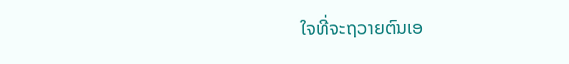ໃຈທີ່ຈະຖວາຍຕົນເອ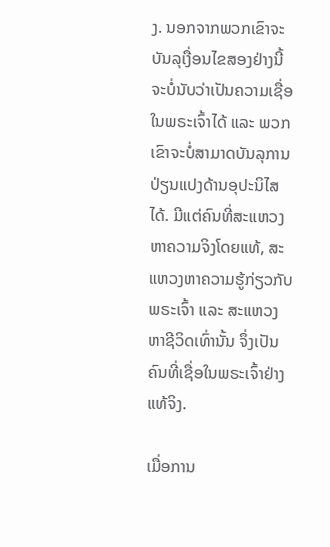ງ. ນອກຈາກພວກເຂົາຈະບັນລຸເງື່ອນໄຂສອງຢ່າງນີ້ ຈະບໍ່ນັບວ່າເປັນຄວາມເຊື່ອໃນພຣະເຈົ້າໄດ້ ແລະ ພວກເຂົາຈະບໍ່ສາມາດບັນລຸການປ່ຽນແປງດ້ານອຸປະນິໄສໄດ້. ມີແຕ່ຄົນທີ່ສະແຫວງຫາຄວາມຈິງໂດຍແທ້, ສະແຫວງຫາຄວາມຮູ້ກ່ຽວກັບພຣະເຈົ້າ ແລະ ສະແຫວງຫາຊີວິດເທົ່ານັ້ນ ຈຶ່ງເປັນຄົນທີ່ເຊື່ອໃນພຣະເຈົ້າຢ່າງແທ້ຈິງ.

ເມື່ອການ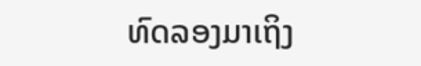ທົດລອງມາເຖິງ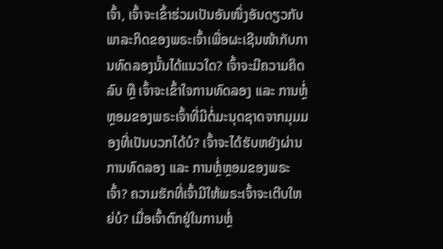ເຈົ້າ, ເຈົ້າຈະເຂົ້າຮ່ວມເປັນອັນໜຶ່ງອັນດຽວກັບພາລະກິດຂອງພຣະເຈົ້າເພື່ອຜະເຊີນໜ້າກັບການທົດລອງນັ້ນໄດ້ແນວໃດ? ເຈົ້າຈະມີຄວາມຄິດລົບ ຫຼື ເຈົ້າຈະເຂົ້າໃຈການທົດລອງ ແລະ ການຫຼໍ່ຫຼອມຂອງພຣະເຈົ້າທີ່ມີຕໍ່ມະນຸດຊາດຈາກມຸມມອງທີ່ເປັນບວກໄດ້ບໍ? ເຈົ້າຈະໄດ້ຮັບຫຍັງຜ່ານການທົດລອງ ແລະ ການຫຼໍ່ຫຼອມຂອງພຣະເຈົ້າ? ຄວາມຮັກທີ່ເຈົ້າມີໃຫ້ພຣະເຈົ້າຈະເຕີບໃຫຍ່ບໍ? ເມື່ອເຈົ້າຕົກຢູ່ໃນການຫຼໍ່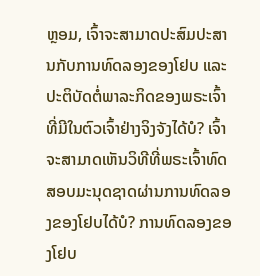ຫຼອມ, ເຈົ້າຈະສາມາດປະສົມປະສານກັບການທົດລອງຂອງໂຢບ ແລະ ປະຕິບັດຕໍ່ພາລະກິດຂອງພຣະເຈົ້າທີ່ມີໃນຕົວເຈົ້າຢ່າງຈິງຈັງໄດ້ບໍ? ເຈົ້າຈະສາມາດເຫັນວິທີທີ່ພຣະເຈົ້າທົດສອບມະນຸດຊາດຜ່ານການທົດລອງຂອງໂຢບໄດ້ບໍ? ການທົດລອງຂອງໂຢບ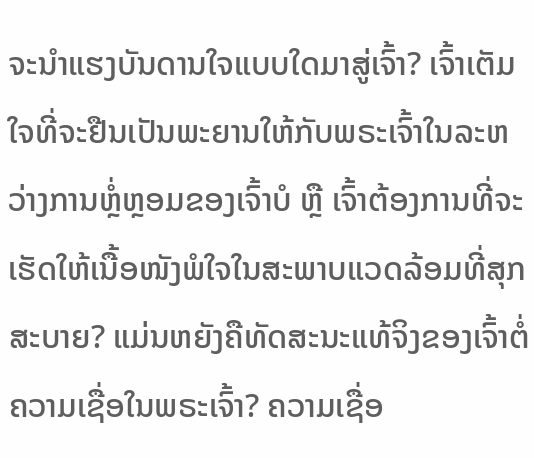ຈະນໍາແຮງບັນດານໃຈແບບໃດມາສູ່ເຈົ້າ? ເຈົ້າເຕັມໃຈທີ່ຈະຢືນເປັນພະຍານໃຫ້ກັບພຣະເຈົ້າໃນລະຫວ່າງການຫຼໍ່ຫຼອມຂອງເຈົ້າບໍ ຫຼື ເຈົ້າຕ້ອງການທີ່ຈະເຮັດໃຫ້ເນື້ອໜັງພໍໃຈໃນສະພາບແວດລ້ອມທີ່ສຸກສະບາຍ? ແມ່ນຫຍັງຄືທັດສະນະແທ້ຈິງຂອງເຈົ້າຕໍ່ຄວາມເຊື່ອໃນພຣະເຈົ້າ? ຄວາມເຊື່ອ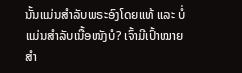ນັ້ນແມ່ນສຳລັບພຣະອົງໂດຍແທ້ ແລະ ບໍ່ແມ່ນສຳລັບເນື້ອໜັງບໍ? ເຈົ້າມີເປົ້າໝາຍສຳ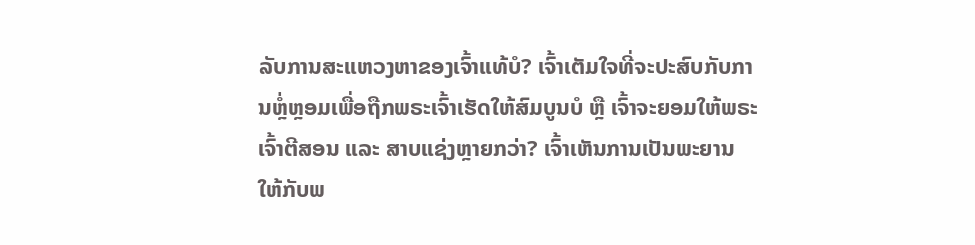ລັບການສະແຫວງຫາຂອງເຈົ້າແທ້ບໍ? ເຈົ້າເຕັມໃຈທີ່ຈະປະສົບກັບການຫຼໍ່ຫຼອມເພື່ອຖືກພຣະເຈົ້າເຮັດໃຫ້ສົມບູນບໍ ຫຼື ເຈົ້າຈະຍອມໃຫ້ພຣະເຈົ້າຕີສອນ ແລະ ສາບແຊ່ງຫຼາຍກວ່າ? ເຈົ້າເຫັນການເປັນພະຍານໃຫ້ກັບພ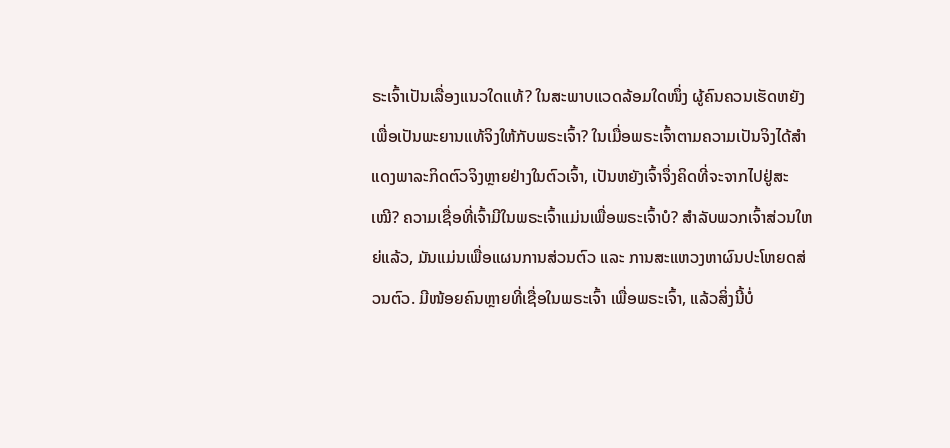ຣະເຈົ້າເປັນເລື່ອງແນວໃດແທ້? ໃນສະພາບແວດລ້ອມໃດໜຶ່ງ ຜູ້ຄົນຄວນເຮັດຫຍັງເພື່ອເປັນພະຍານແທ້ຈິງໃຫ້ກັບພຣະເຈົ້າ? ໃນເມື່ອພຣະເຈົ້າຕາມຄວາມເປັນຈິງໄດ້ສຳແດງພາລະກິດຕົວຈິງຫຼາຍຢ່າງໃນຕົວເຈົ້າ, ເປັນຫຍັງເຈົ້າຈຶ່ງຄິດທີ່ຈະຈາກໄປຢູ່ສະເໝີ? ຄວາມເຊື່ອທີ່ເຈົ້າມີໃນພຣະເຈົ້າແມ່ນເພື່ອພຣະເຈົ້າບໍ? ສຳລັບພວກເຈົ້າສ່ວນໃຫຍ່ແລ້ວ, ມັນແມ່ນເພື່ອແຜນການສ່ວນຕົວ ແລະ ການສະແຫວງຫາຜົນປະໂຫຍດສ່ວນຕົວ. ມີໜ້ອຍຄົນຫຼາຍທີ່ເຊື່ອໃນພຣະເຈົ້າ ເພື່ອພຣະເຈົ້າ, ແລ້ວສິ່ງນີ້ບໍ່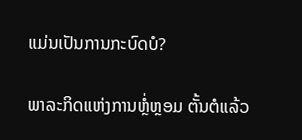ແມ່ນເປັນການກະບົດບໍ?

ພາລະກິດແຫ່ງການຫຼໍ່ຫຼອມ ຕັ້ນຕໍແລ້ວ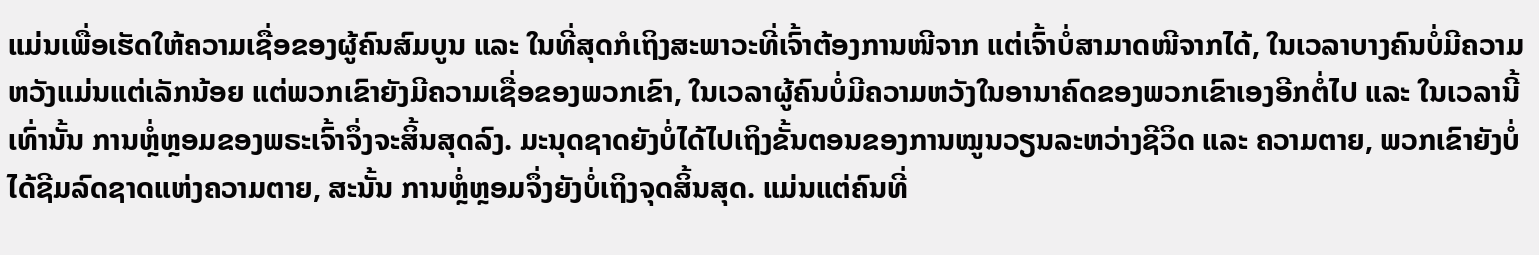ແມ່ນເພື່ອເຮັດໃຫ້ຄວາມເຊື່ອຂອງຜູ້ຄົນສົມບູນ ແລະ ໃນທີ່ສຸດກໍເຖິງສະພາວະທີ່ເຈົ້າຕ້ອງການໜີຈາກ ແຕ່ເຈົ້າບໍ່ສາມາດໜີຈາກໄດ້, ໃນເວລາບາງຄົນບໍ່ມີຄວາມຫວັງແມ່ນແຕ່ເລັກນ້ອຍ ແຕ່ພວກເຂົາຍັງມີຄວາມເຊື່ອຂອງພວກເຂົາ, ໃນເວລາຜູ້ຄົນບໍ່ມີຄວາມຫວັງໃນອານາຄົດຂອງພວກເຂົາເອງອີກຕໍ່ໄປ ແລະ ໃນເວລານີ້ເທົ່ານັ້ນ ການຫຼໍ່ຫຼອມຂອງພຣະເຈົ້າຈຶ່ງຈະສິ້ນສຸດລົງ. ມະນຸດຊາດຍັງບໍ່ໄດ້ໄປເຖິງຂັ້ນຕອນຂອງການໝູນວຽນລະຫວ່າງຊີວິດ ແລະ ຄວາມຕາຍ, ພວກເຂົາຍັງບໍ່ໄດ້ຊີມລົດຊາດແຫ່ງຄວາມຕາຍ, ສະນັ້ນ ການຫຼໍ່ຫຼອມຈຶ່ງຍັງບໍ່ເຖິງຈຸດສິ້ນສຸດ. ແມ່ນແຕ່ຄົນທີ່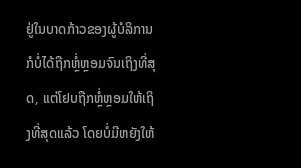ຢູ່ໃນບາດກ້າວຂອງຜູ້ບໍລິການກໍບໍ່ໄດ້ຖືກຫຼໍ່ຫຼອມຈົນເຖິງທີ່ສຸດ, ແຕ່ໂຢບຖືກຫຼໍ່ຫຼອມໃຫ້ເຖິງທີ່ສຸດແລ້ວ ໂດຍບໍ່ມີຫຍັງໃຫ້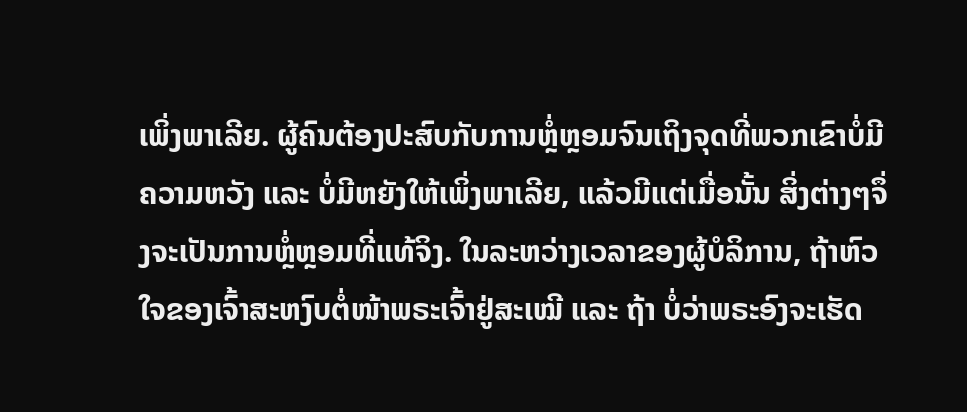ເພິ່ງພາເລີຍ. ຜູ້ຄົນຕ້ອງປະສົບກັບການຫຼໍ່ຫຼອມຈົນເຖິງຈຸດທີ່ພວກເຂົາບໍ່ມີຄວາມຫວັງ ແລະ ບໍ່ມີຫຍັງໃຫ້ເພິ່ງພາເລີຍ, ແລ້ວມີແຕ່ເມື່ອນັ້ນ ສິ່ງຕ່າງໆຈຶ່ງຈະເປັນການຫຼໍ່ຫຼອມທີ່ແທ້ຈິງ. ໃນລະຫວ່າງເວລາຂອງຜູ້ບໍລິການ, ຖ້າຫົວໃຈຂອງເຈົ້າສະຫງົບຕໍ່ໜ້າພຣະເຈົ້າຢູ່ສະເໝີ ແລະ ຖ້າ ບໍ່ວ່າພຣະອົງຈະເຮັດ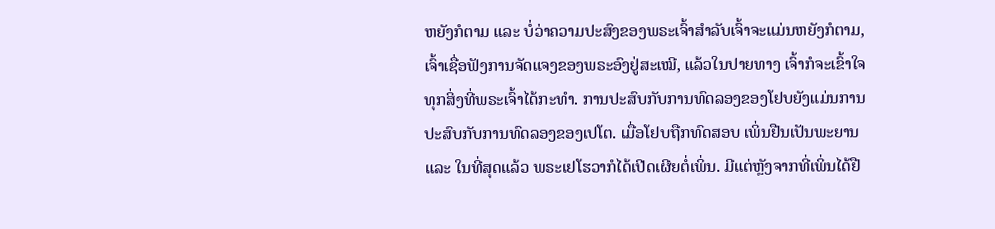ຫຍັງກໍຕາມ ແລະ ບໍ່ວ່າຄວາມປະສົງຂອງພຣະເຈົ້າສຳລັບເຈົ້າຈະແມ່ນຫຍັງກໍຕາມ, ເຈົ້າເຊື່ອຟັງການຈັດແຈງຂອງພຣະອົງຢູ່ສະເໝີ, ແລ້ວໃນປາຍທາງ ເຈົ້າກໍຈະເຂົ້າໃຈທຸກສິ່ງທີ່ພຣະເຈົ້າໄດ້ກະທຳ. ການປະສົບກັບການທົດລອງຂອງໂຢບຍັງແມ່ນການປະສົບກັບການທົດລອງຂອງເປໂຕ. ເມື່ອໂຢບຖືກທົດສອບ ເພິ່ນຢືນເປັນພະຍານ ແລະ ໃນທີ່ສຸດແລ້ວ ພຣະເຢໂຮວາກໍໄດ້ເປີດເຜີຍຕໍ່ເພິ່ນ. ມີແຕ່ຫຼັງຈາກທີ່ເພິ່ນໄດ້ຢື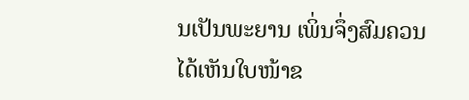ນເປັນພະຍານ ເພິ່ນຈຶ່ງສົມຄວນໄດ້ເຫັນໃບໜ້າຂ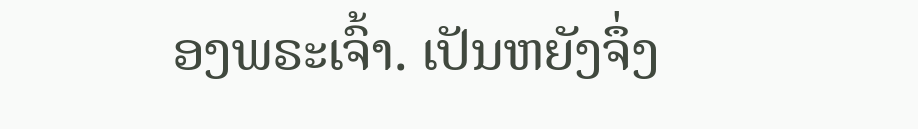ອງພຣະເຈົ້າ. ເປັນຫຍັງຈຶ່ງ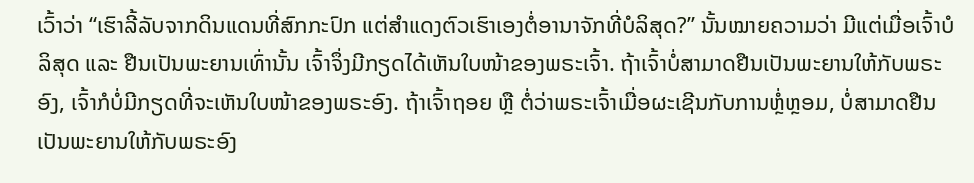ເວົ້າວ່າ “ເຮົາລີ້ລັບຈາກດິນແດນທີ່ສົກກະປົກ ແຕ່ສຳແດງຕົວເຮົາເອງຕໍ່ອານາຈັກທີ່ບໍລິສຸດ?” ນັ້ນໝາຍຄວາມວ່າ ມີແຕ່ເມື່ອເຈົ້າບໍລິສຸດ ແລະ ຢືນເປັນພະຍານເທົ່ານັ້ນ ເຈົ້າຈຶ່ງມີກຽດໄດ້ເຫັນໃບໜ້າຂອງພຣະເຈົ້າ. ຖ້າເຈົ້າບໍ່ສາມາດຢືນເປັນພະຍານໃຫ້ກັບພຣະອົງ, ເຈົ້າກໍບໍ່ມີກຽດທີ່ຈະເຫັນໃບໜ້າຂອງພຣະອົງ. ຖ້າເຈົ້າຖອຍ ຫຼື ຕໍ່ວ່າພຣະເຈົ້າເມື່ອຜະເຊີນກັບການຫຼໍ່ຫຼອມ, ບໍ່ສາມາດຢືນເປັນພະຍານໃຫ້ກັບພຣະອົງ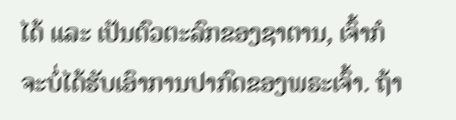ໄດ້ ແລະ ເປັນຕົວຕະລົກຂອງຊາຕານ, ເຈົ້າກໍຈະບໍ່ໄດ້ຮັບເອົາການປາກົດຂອງພຣະເຈົ້າ. ຖ້າ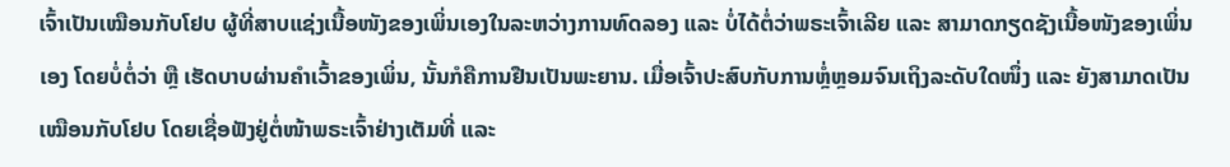ເຈົ້າເປັນເໝືອນກັບໂຢບ ຜູ້ທີ່ສາບແຊ່ງເນື້ອໜັງຂອງເພິ່ນເອງໃນລະຫວ່າງການທົດລອງ ແລະ ບໍ່ໄດ້ຕໍ່ວ່າພຣະເຈົ້າເລີຍ ແລະ ສາມາດກຽດຊັງເນື້ອໜັງຂອງເພິ່ນເອງ ໂດຍບໍ່ຕໍ່ວ່າ ຫຼື ເຮັດບາບຜ່ານຄຳເວົ້າຂອງເພິ່ນ, ນັ້ນກໍຄືການຢືນເປັນພະຍານ. ເມື່ອເຈົ້າປະສົບກັບການຫຼໍ່ຫຼອມຈົນເຖິງລະດັບໃດໜຶ່ງ ແລະ ຍັງສາມາດເປັນເໝືອນກັບໂຢບ ໂດຍເຊື່ອຟັງຢູ່ຕໍ່ໜ້າພຣະເຈົ້າຢ່າງເຕັມທີ່ ແລະ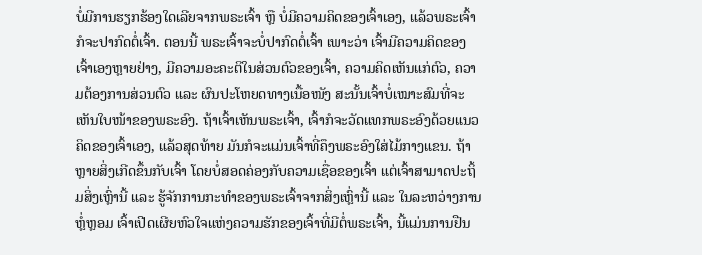ບໍ່ມີການຮຽກຮ້ອງໃດເລີຍຈາກພຣະເຈົ້າ ຫຼື ບໍ່ມີຄວາມຄິດຂອງເຈົ້າເອງ, ແລ້ວພຣະເຈົ້າກໍຈະປາກົດຕໍ່ເຈົ້າ. ຕອນນີ້ ພຣະເຈົ້າຈະບໍ່ປາກົດຕໍ່ເຈົ້າ ເພາະວ່າ ເຈົ້າມີຄວາມຄິດຂອງເຈົ້າເອງຫຼາຍຢ່າງ, ມີຄວາມອະຄະຕິໃນສ່ວນຕົວຂອງເຈົ້າ, ຄວາມຄິດເຫັນແກ່ຕົວ, ຄວາມຕ້ອງການສ່ວນຕົວ ແລະ ຜົນປະໂຫຍດທາງເນື້ອໜັງ ສະນັ້ນເຈົ້າບໍ່ເໝາະສົມທີ່ຈະເຫັນໃບໜ້າຂອງພຣະອົງ. ຖ້າເຈົ້າເຫັນພຣະເຈົ້າ, ເຈົ້າກໍຈະວັດແທກພຣະອົງດ້ວຍແນວຄິດຂອງເຈົ້າເອງ, ແລ້ວສຸດທ້າຍ ມັນກໍຈະແມ່ນເຈົ້າທີ່ຄຶງພຣະອົງໃສ່ໄມ້ກາງແຂນ. ຖ້າຫຼາຍສິ່ງເກີດຂຶ້ນກັບເຈົ້າ ໂດຍບໍ່ສອດຄ່ອງກັບຄວາມເຊື່ອຂອງເຈົ້າ ແຕ່ເຈົ້າສາມາດປະຖິ້ມສິ່ງເຫຼົ່ານີ້ ແລະ ຮູ້ຈັກການກະທຳຂອງພຣະເຈົ້າຈາກສິ່ງເຫຼົ່ານີ້ ແລະ ໃນລະຫວ່າງການຫຼໍ່ຫຼອມ ເຈົ້າເປີດເຜີຍຫົວໃຈແຫ່ງຄວາມຮັກຂອງເຈົ້າທີ່ມີຕໍ່ພຣະເຈົ້າ, ນີ້ແມ່ນການຢືນ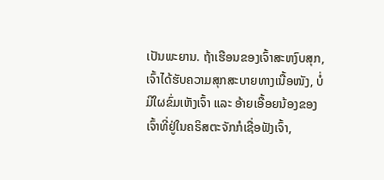ເປັນພະຍານ. ຖ້າເຮືອນຂອງເຈົ້າສະຫງົບສຸກ, ເຈົ້າໄດ້ຮັບຄວາມສຸກສະບາຍທາງເນື້ອໜັງ, ບໍ່ມີໃຜຂົ່ມເຫັງເຈົ້າ ແລະ ອ້າຍເອື້ອຍນ້ອງຂອງເຈົ້າທີ່ຢູ່ໃນຄຣິສຕະຈັກກໍເຊື່ອຟັງເຈົ້າ,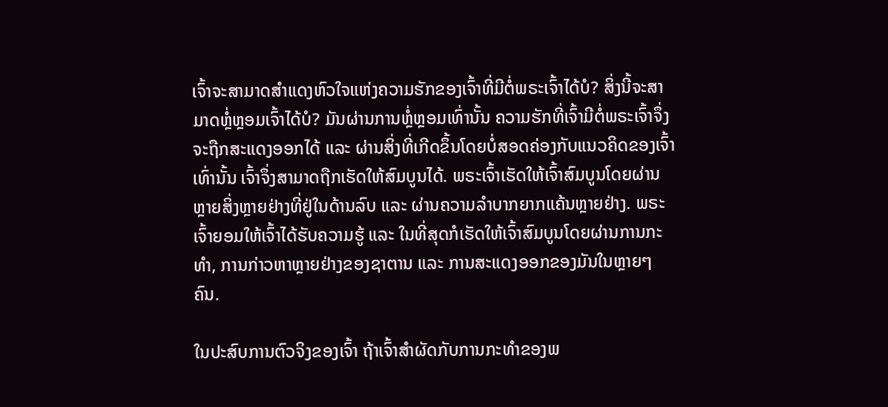ເຈົ້າຈະສາມາດສຳແດງຫົວໃຈແຫ່ງຄວາມຮັກຂອງເຈົ້າທີ່ມີຕໍ່ພຣະເຈົ້າໄດ້ບໍ? ສິ່ງນີ້ຈະສາມາດຫຼໍ່ຫຼອມເຈົ້າໄດ້ບໍ? ມັນຜ່ານການຫຼໍ່ຫຼອມເທົ່ານັ້ນ ຄວາມຮັກທີ່ເຈົ້າມີຕໍ່ພຣະເຈົ້າຈຶ່ງຈະຖືກສະແດງອອກໄດ້ ແລະ ຜ່ານສິ່ງທີ່ເກີດຂຶ້ນໂດຍບໍ່ສອດຄ່ອງກັບແນວຄິດຂອງເຈົ້າເທົ່ານັ້ນ ເຈົ້າຈຶ່ງສາມາດຖືກເຮັດໃຫ້ສົມບູນໄດ້. ພຣະເຈົ້າເຮັດໃຫ້ເຈົ້າສົມບູນໂດຍຜ່ານຫຼາຍສິ່ງຫຼາຍຢ່າງທີ່ຢູ່ໃນດ້ານລົບ ແລະ ຜ່ານຄວາມລຳບາກຍາກແຄ້ນຫຼາຍຢ່າງ. ພຣະເຈົ້າຍອມໃຫ້ເຈົ້າໄດ້ຮັບຄວາມຮູ້ ແລະ ໃນທີ່ສຸດກໍເຮັດໃຫ້ເຈົ້າສົມບູນໂດຍຜ່ານການກະທຳ, ການກ່າວຫາຫຼາຍຢ່າງຂອງຊາຕານ ແລະ ການສະແດງອອກຂອງມັນໃນຫຼາຍໆຄົນ.

ໃນປະສົບການຕົວຈິງຂອງເຈົ້າ ຖ້າເຈົ້າສຳຜັດກັບການກະທຳຂອງພ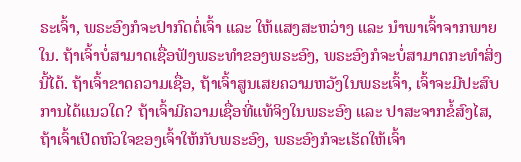ຣະເຈົ້າ, ພຣະອົງກໍຈະປາກົດຕໍ່ເຈົ້າ ແລະ ໃຫ້ແສງສະຫວ່າງ ແລະ ນໍາພາເຈົ້າຈາກພາຍໃນ. ຖ້າເຈົ້າບໍ່ສາມາດເຊື່ອຟັງພຣະທຳຂອງພຣະອົງ, ພຣະອົງກໍຈະບໍ່ສາມາດກະທຳສິ່ງນີ້ໄດ້. ຖ້າເຈົ້າຂາດຄວາມເຊື່ອ, ຖ້າເຈົ້າສູນເສຍຄວາມຫວັງໃນພຣະເຈົ້າ, ເຈົ້າຈະມີປະສົບການໄດ້ແນວໃດ? ຖ້າເຈົ້າມີຄວາມເຊື່ອທີ່ແທ້ຈິງໃນພຣະອົງ ແລະ ປາສະຈາກຂໍ້ສົງໄສ, ຖ້າເຈົ້າເປີດຫົວໃຈຂອງເຈົ້າໃຫ້ກັບພຣະອົງ, ພຣະອົງກໍຈະເຮັດໃຫ້ເຈົ້າ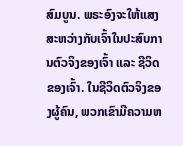ສົມບູນ. ພຣະອົງຈະໃຫ້ແສງສະຫວ່າງກັບເຈົ້າໃນປະສົບການຕົວຈິງຂອງເຈົ້າ ແລະ ຊີວິດຂອງເຈົ້າ. ໃນຊີວິດຕົວຈິງຂອງຜູ້ຄົນ, ພວກເຂົາມີຄວາມຫ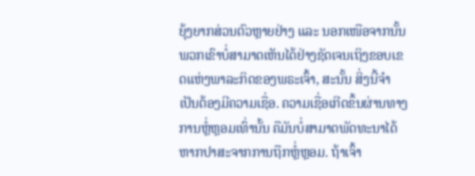ຍຸ້ງຍາກສ່ວນຕົວຫຼາຍຢ່າງ ແລະ ນອກເໜືອຈາກນັ້ນ ພວກເຂົາບໍ່ສາມາດເຫັນໄດ້ຢ່າງຊັດເຈນເຖິງຂອບເຂດແຫ່ງພາລະກິດຂອງພຣະເຈົ້າ, ສະນັ້ນ ສິ່ງນີ້ຈຳເປັນຕ້ອງມີຄວາມເຊື່ອ. ຄວາມເຊື່ອເກີດຂຶ້ນຜ່ານທາງການຫຼໍ່ຫຼອມເທົ່ານັ້ນ ຄືມັນບໍ່ສາມາດພັດທະນາໄດ້ຫາກປາສະຈາກການຖືກຫຼໍ່ຫຼອມ. ຖ້າເຈົ້າ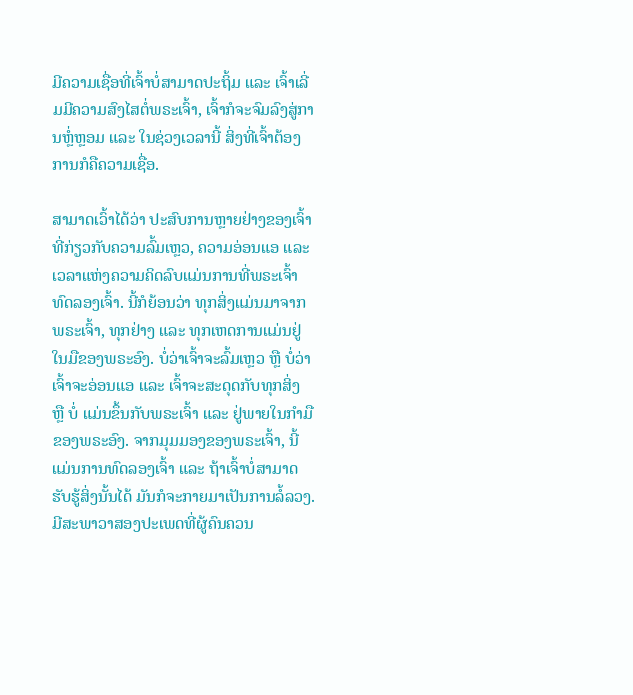ມີຄວາມເຊື່ອທີ່ເຈົ້າບໍ່ສາມາດປະຖິ້ມ ແລະ ເຈົ້າເລີ່ມມີຄວາມສົງໄສຕໍ່ພຣະເຈົ້າ, ເຈົ້າກໍຈະຈົມລົງສູ່ການຫຼໍ່ຫຼອມ ແລະ ໃນຊ່ວງເວລານີ້ ສິ່ງທີ່ເຈົ້າຕ້ອງການກໍຄືຄວາມເຊື່ອ.

ສາມາດເວົ້າໄດ້ວ່າ ປະສົບການຫຼາຍຢ່າງຂອງເຈົ້າທີ່ກ່ຽວກັບຄວາມລົ້ມເຫຼວ, ຄວາມອ່ອນແອ ແລະ ເວລາແຫ່ງຄວາມຄິດລົບແມ່ນການທີ່ພຣະເຈົ້າທົດລອງເຈົ້າ. ນີ້ກໍຍ້ອນວ່າ ທຸກສິ່ງແມ່ນມາຈາກພຣະເຈົ້າ, ທຸກຢ່າງ ແລະ ທຸກເຫດການແມ່ນຢູ່ໃນມືຂອງພຣະອົງ. ບໍ່ວ່າເຈົ້າຈະລົ້ມເຫຼວ ຫຼື ບໍ່ວ່າເຈົ້າຈະອ່ອນແອ ແລະ ເຈົ້າຈະສະດຸດກັບທຸກສິ່ງ ຫຼື ບໍ່ ແມ່ນຂຶ້ນກັບພຣະເຈົ້າ ແລະ ຢູ່ພາຍໃນກຳມືຂອງພຣະອົງ. ຈາກມຸມມອງຂອງພຣະເຈົ້າ, ນີ້ແມ່ນການທົດລອງເຈົ້າ ແລະ ຖ້າເຈົ້າບໍ່ສາມາດຮັບຮູ້ສິ່ງນັ້ນໄດ້ ມັນກໍຈະກາຍມາເປັນການລໍ້ລວງ. ມີສະພາວາສອງປະເພດທີ່ຜູ້ຄົນຄວນ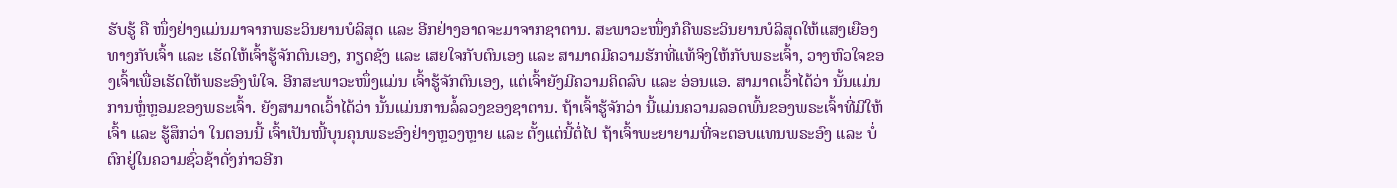ຮັບຮູ້ ຄື ໜຶ່ງຢ່າງແມ່ນມາຈາກພຣະວິນຍານບໍລິສຸດ ແລະ ອີກຢ່າງອາດຈະມາຈາກຊາຕານ. ສະພາວະໜຶ່ງກໍຄືພຣະວິນຍານບໍລິສຸດໃຫ້ແສງເຍືອງທາງກັບເຈົ້າ ແລະ ເຮັດໃຫ້ເຈົ້າຮູ້ຈັກຕົນເອງ, ກຽດຊັງ ແລະ ເສຍໃຈກັບຕົນເອງ ແລະ ສາມາດມີຄວາມຮັກທີ່ແທ້ຈິງໃຫ້ກັບພຣະເຈົ້າ, ວາງຫົວໃຈຂອງເຈົ້າເພື່ອເຮັດໃຫ້ພຣະອົງພໍໃຈ. ອີກສະພາວະໜຶ່ງແມ່ນ ເຈົ້າຮູ້ຈັກຕົນເອງ, ແຕ່ເຈົ້າຍັງມີຄວາມຄິດລົບ ແລະ ອ່ອນແອ. ສາມາດເວົ້າໄດ້ວ່າ ນັ້ນແມ່ນການຫຼໍ່ຫຼອມຂອງພຣະເຈົ້າ. ຍັງສາມາດເວົ້າໄດ້ວ່າ ນັ້ນແມ່ນການລໍ້ລວງຂອງຊາຕານ. ຖ້າເຈົ້າຮູ້ຈັກວ່າ ນີ້ແມ່ນຄວາມລອດພົ້ນຂອງພຣະເຈົ້າທີ່ມີໃຫ້ເຈົ້າ ແລະ ຮູ້ສຶກວ່າ ໃນຕອນນີ້ ເຈົ້າເປັນໜີ້ບຸນຄຸນພຣະອົງຢ່າງຫຼວງຫຼາຍ ແລະ ຕັ້ງແຕ່ນີ້ຕໍ່ໄປ ຖ້າເຈົ້າພະຍາຍາມທີ່ຈະຕອບແທນພຣະອົງ ແລະ ບໍ່ຕົກຢູ່ໃນຄວາມຊົ່ວຊ້າດັ່ງກ່າວອີກ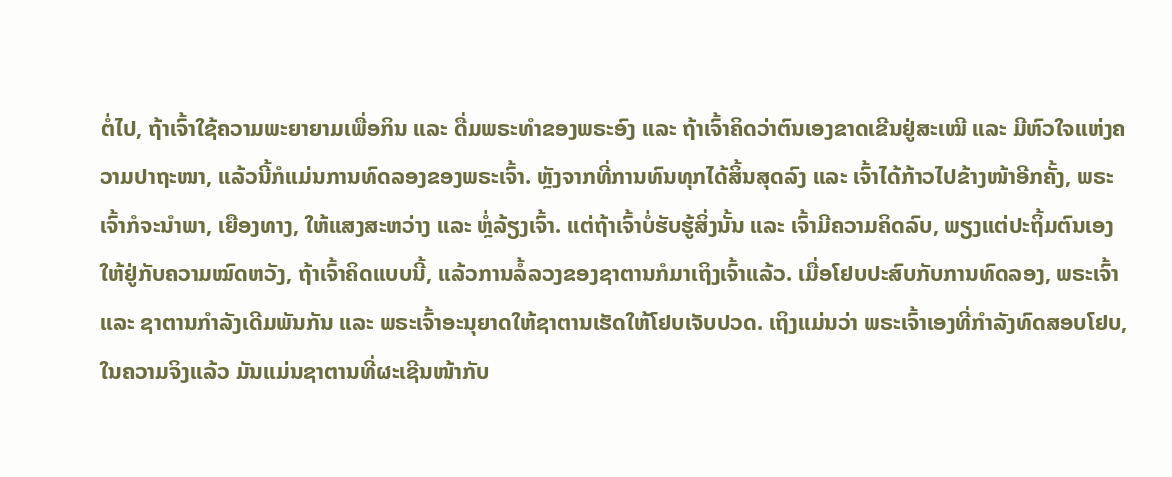ຕໍ່ໄປ, ຖ້າເຈົ້າໃຊ້ຄວາມພະຍາຍາມເພື່ອກິນ ແລະ ດື່ມພຣະທຳຂອງພຣະອົງ ແລະ ຖ້າເຈົ້າຄິດວ່າຕົນເອງຂາດເຂີນຢູ່ສະເໝີ ແລະ ມີຫົວໃຈແຫ່ງຄວາມປາຖະໜາ, ແລ້ວນີ້ກໍແມ່ນການທົດລອງຂອງພຣະເຈົ້າ. ຫຼັງຈາກທີ່ການທົນທຸກໄດ້ສິ້ນສຸດລົງ ແລະ ເຈົ້າໄດ້ກ້າວໄປຂ້າງໜ້າອີກຄັ້ງ, ພຣະເຈົ້າກໍຈະນໍາພາ, ເຍືອງທາງ, ໃຫ້ແສງສະຫວ່າງ ແລະ ຫຼໍ່ລ້ຽງເຈົ້າ. ແຕ່ຖ້າເຈົ້າບໍ່ຮັບຮູ້ສິ່ງນັ້ນ ແລະ ເຈົ້າມີຄວາມຄິດລົບ, ພຽງແຕ່ປະຖິ້ມຕົນເອງໃຫ້ຢູ່ກັບຄວາມໝົດຫວັງ, ຖ້າເຈົ້າຄິດແບບນີ້, ແລ້ວການລໍ້ລວງຂອງຊາຕານກໍມາເຖິງເຈົ້າແລ້ວ. ເມື່ອໂຢບປະສົບກັບການທົດລອງ, ພຣະເຈົ້າ ແລະ ຊາຕານກຳລັງເດີມພັນກັນ ແລະ ພຣະເຈົ້າອະນຸຍາດໃຫ້ຊາຕານເຮັດໃຫ້ໂຢບເຈັບປວດ. ເຖິງແມ່ນວ່າ ພຣະເຈົ້າເອງທີ່ກຳລັງທົດສອບໂຢບ, ໃນຄວາມຈິງແລ້ວ ມັນແມ່ນຊາຕານທີ່ຜະເຊີນໜ້າກັບ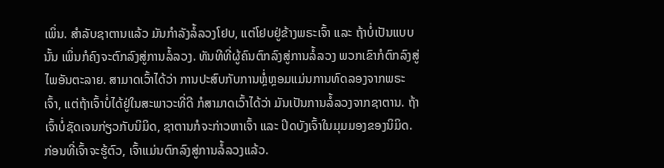ເພິ່ນ. ສຳລັບຊາຕານແລ້ວ ມັນກຳລັງລໍ້ລວງໂຢບ, ແຕ່ໂຢບຢູ່ຂ້າງພຣະເຈົ້າ ແລະ ຖ້າບໍ່ເປັນແບບນັ້ນ ເພິ່ນກໍຄົງຈະຕົກລົງສູ່ການລໍ້ລວງ. ທັນທີທີ່ຜູ້ຄົນຕົກລົງສູ່ການລໍ້ລວງ ພວກເຂົາກໍຕົກລົງສູ່ໄພອັນຕະລາຍ. ສາມາດເວົ້າໄດ້ວ່າ ການປະສົບກັບການຫຼໍ່ຫຼອມແມ່ນການທົດລອງຈາກພຣະເຈົ້າ, ແຕ່ຖ້າເຈົ້າບໍ່ໄດ້ຢູ່ໃນສະພາວະທີ່ດີ ກໍສາມາດເວົ້າໄດ້ວ່າ ມັນເປັນການລໍ້ລວງຈາກຊາຕານ. ຖ້າເຈົ້າບໍ່ຊັດເຈນກ່ຽວກັບນິມິດ, ຊາຕານກໍຈະກ່າວຫາເຈົ້າ ແລະ ປິດບັງເຈົ້າໃນມຸມມອງຂອງນິມິດ. ກ່ອນທີ່ເຈົ້າຈະຮູ້ຕົວ, ເຈົ້າແມ່ນຕົກລົງສູ່ການລໍ້ລວງແລ້ວ.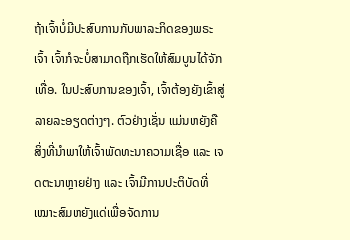ຖ້າເຈົ້າບໍ່ມີປະສົບການກັບພາລະກິດຂອງພຣະເຈົ້າ ເຈົ້າກໍຈະບໍ່ສາມາດຖືກເຮັດໃຫ້ສົມບູນໄດ້ຈັກເທື່ອ. ໃນປະສົບການຂອງເຈົ້າ, ເຈົ້າຕ້ອງຍັງເຂົ້າສູ່ລາຍລະອຽດຕ່າງໆ. ຕົວຢ່າງເຊັ່ນ ແມ່ນຫຍັງຄືສິ່ງທີ່ນໍາພາໃຫ້ເຈົ້າພັດທະນາຄວາມເຊື່ອ ແລະ ເຈດຕະນາຫຼາຍຢ່າງ ແລະ ເຈົ້າມີການປະຕິບັດທີ່ເໝາະສົມຫຍັງແດ່ເພື່ອຈັດການ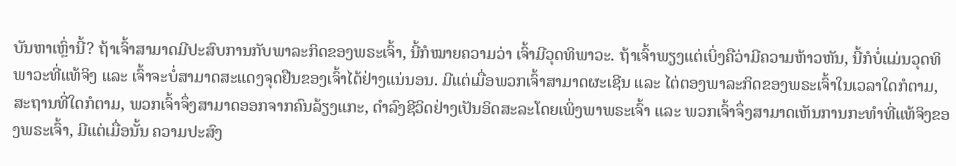ບັນຫາເຫຼົ່ານີ້? ຖ້າເຈົ້າສາມາດມີປະສົບການກັບພາລະກິດຂອງພຣະເຈົ້າ, ນີ້ກໍໝາຍຄວາມວ່າ ເຈົ້າມີວຸດທິພາວະ. ຖ້າເຈົ້າພຽງແຕ່ເບິ່ງຄືວ່າມີຄວາມຫ້າວຫັນ, ນີ້ກໍບໍ່ແມ່ນວຸດທິພາວະທີ່ແທ້ຈິງ ແລະ ເຈົ້າຈະບໍ່ສາມາດສະແດງຈຸດຢືນຂອງເຈົ້າໄດ້ຢ່າງແນ່ນອນ. ມີແຕ່ເມື່ອພວກເຈົ້າສາມາດຜະເຊີນ ແລະ ໄຕ່ຕອງພາລະກິດຂອງພຣະເຈົ້າໃນເວລາໃດກໍຕາມ, ສະຖານທີ່ໃດກໍຕາມ, ພວກເຈົ້າຈຶ່ງສາມາດອອກຈາກຄົນລ້ຽງແກະ, ດຳລົງຊີວິດຢ່າງເປັນອິດສະລະໂດຍເພິ່ງພາພຣະເຈົ້າ ແລະ ພວກເຈົ້າຈຶ່ງສາມາດເຫັນການກະທຳທີ່ແທ້ຈິງຂອງພຣະເຈົ້າ, ມີແຕ່ເມື່ອນັ້ນ ຄວາມປະສົງ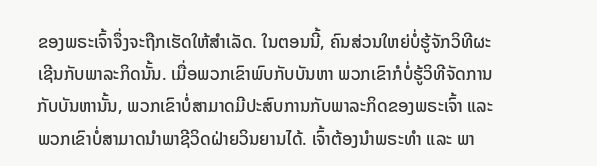ຂອງພຣະເຈົ້າຈຶ່ງຈະຖືກເຮັດໃຫ້ສຳເລັດ. ໃນຕອນນີ້, ຄົນສ່ວນໃຫຍ່ບໍ່ຮູ້ຈັກວິທີຜະເຊີນກັບພາລະກິດນັ້ນ. ເມື່ອພວກເຂົາພົບກັບບັນຫາ ພວກເຂົາກໍບໍ່ຮູ້ວິທີຈັດການກັບບັນຫານັ້ນ, ພວກເຂົາບໍ່ສາມາດມີປະສົບການກັບພາລະກິດຂອງພຣະເຈົ້າ ແລະ ພວກເຂົາບໍ່ສາມາດນໍາພາຊີວິດຝ່າຍວິນຍານໄດ້. ເຈົ້າຕ້ອງນໍາພຣະທຳ ແລະ ພາ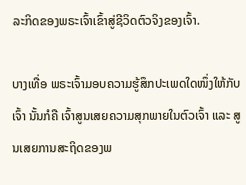ລະກິດຂອງພຣະເຈົ້າເຂົ້າສູ່ຊີວິດຕົວຈິງຂອງເຈົ້າ.

ບາງເທື່ອ ພຣະເຈົ້າມອບຄວາມຮູ້ສຶກປະເພດໃດໜຶ່ງໃຫ້ກັບເຈົ້າ ນັ້ນກໍຄື ເຈົ້າສູນເສຍຄວາມສຸກພາຍໃນຕົວເຈົ້າ ແລະ ສູນເສຍການສະຖິດຂອງພ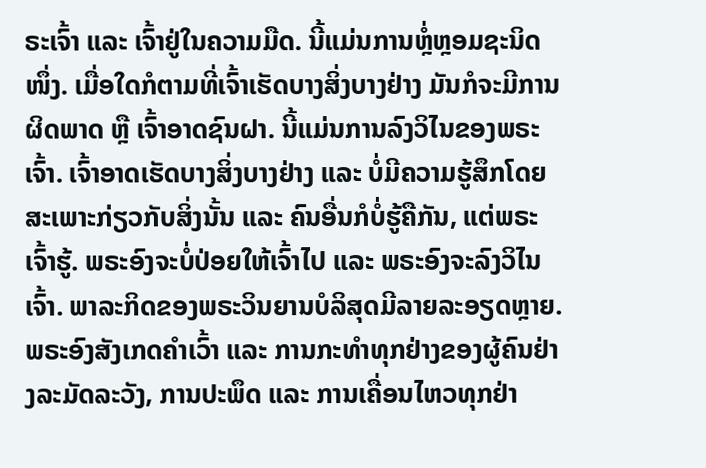ຣະເຈົ້າ ແລະ ເຈົ້າຢູ່ໃນຄວາມມືດ. ນີ້ແມ່ນການຫຼໍ່ຫຼອມຊະນິດໜຶ່ງ. ເມື່ອໃດກໍຕາມທີ່ເຈົ້າເຮັດບາງສິ່ງບາງຢ່າງ ມັນກໍຈະມີການຜິດພາດ ຫຼື ເຈົ້າອາດຊົນຝາ. ນີ້ແມ່ນການລົງວິໄນຂອງພຣະເຈົ້າ. ເຈົ້າອາດເຮັດບາງສິ່ງບາງຢ່າງ ແລະ ບໍ່ມີຄວາມຮູ້ສຶກໂດຍສະເພາະກ່ຽວກັບສິ່ງນັ້ນ ແລະ ຄົນອື່ນກໍບໍ່ຮູ້ຄືກັນ, ແຕ່ພຣະເຈົ້າຮູ້. ພຣະອົງຈະບໍ່ປ່ອຍໃຫ້ເຈົ້າໄປ ແລະ ພຣະອົງຈະລົງວິໄນເຈົ້າ. ພາລະກິດຂອງພຣະວິນຍານບໍລິສຸດມີລາຍລະອຽດຫຼາຍ. ພຣະອົງສັງເກດຄຳເວົ້າ ແລະ ການກະທຳທຸກຢ່າງຂອງຜູ້ຄົນຢ່າງລະມັດລະວັງ, ການປະພຶດ ແລະ ການເຄື່ອນໄຫວທຸກຢ່າ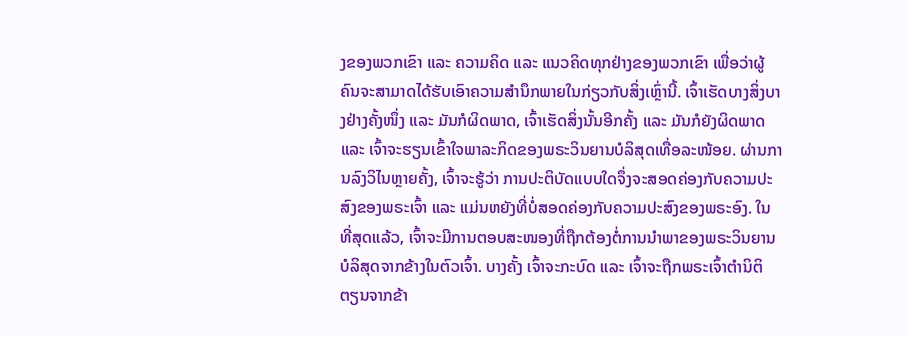ງຂອງພວກເຂົາ ແລະ ຄວາມຄິດ ແລະ ແນວຄິດທຸກຢ່າງຂອງພວກເຂົາ ເພື່ອວ່າຜູ້ຄົນຈະສາມາດໄດ້ຮັບເອົາຄວາມສຳນຶກພາຍໃນກ່ຽວກັບສິ່ງເຫຼົ່ານີ້. ເຈົ້າເຮັດບາງສິ່ງບາງຢ່າງຄັ້ງໜຶ່ງ ແລະ ມັນກໍຜິດພາດ, ເຈົ້າເຮັດສິ່ງນັ້ນອີກຄັ້ງ ແລະ ມັນກໍຍັງຜິດພາດ ແລະ ເຈົ້າຈະຮຽນເຂົ້າໃຈພາລະກິດຂອງພຣະວິນຍານບໍລິສຸດເທື່ອລະໜ້ອຍ. ຜ່ານການລົງວິໄນຫຼາຍຄັ້ງ, ເຈົ້າຈະຮູ້ວ່າ ການປະຕິບັດແບບໃດຈຶ່ງຈະສອດຄ່ອງກັບຄວາມປະສົງຂອງພຣະເຈົ້າ ແລະ ແມ່ນຫຍັງທີ່ບໍ່ສອດຄ່ອງກັບຄວາມປະສົງຂອງພຣະອົງ. ໃນທີ່ສຸດແລ້ວ, ເຈົ້າຈະມີການຕອບສະໜອງທີ່ຖືກຕ້ອງຕໍ່ການນໍາພາຂອງພຣະວິນຍານບໍລິສຸດຈາກຂ້າງໃນຕົວເຈົ້າ. ບາງຄັ້ງ ເຈົ້າຈະກະບົດ ແລະ ເຈົ້າຈະຖືກພຣະເຈົ້າຕໍານິຕິຕຽນຈາກຂ້າ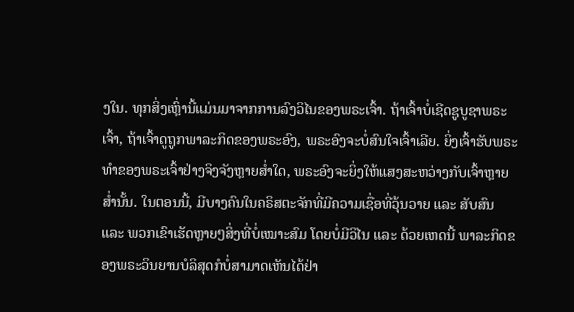ງໃນ. ທຸກສິ່ງເຫຼົ່ານີ້ແມ່ນມາຈາກການລົງວິໄນຂອງພຣະເຈົ້າ. ຖ້າເຈົ້າບໍ່ເຊີດຊູບູຊາພຣະເຈົ້າ, ຖ້າເຈົ້າດູຖູກພາລະກິດຂອງພຣະອົງ, ພຣະອົງຈະບໍ່ສົນໃຈເຈົ້າເລີຍ. ຍິ່ງເຈົ້າຮັບພຣະທຳຂອງພຣະເຈົ້າຢ່າງຈິງຈັງຫຼາຍສໍ່າໃດ, ພຣະອົງຈະຍິ່ງໃຫ້ແສງສະຫວ່າງກັບເຈົ້າຫຼາຍສໍ່ານັ້ນ. ໃນຕອນນີ້, ມີບາງຄົນໃນຄຣິສຕະຈັກທີ່ມີຄວາມເຊື່ອທີ່ວຸ້ນວາຍ ແລະ ສັບສົນ ແລະ ພວກເຂົາເຮັດຫຼາຍໆສິ່ງທີ່ບໍ່ເໝາະສົມ ໂດຍບໍ່ມີວິໄນ ແລະ ດ້ວຍເຫດນີ້ ພາລະກິດຂອງພຣະວິນຍານບໍລິສຸດກໍບໍ່ສາມາດເຫັນໄດ້ຢ່າ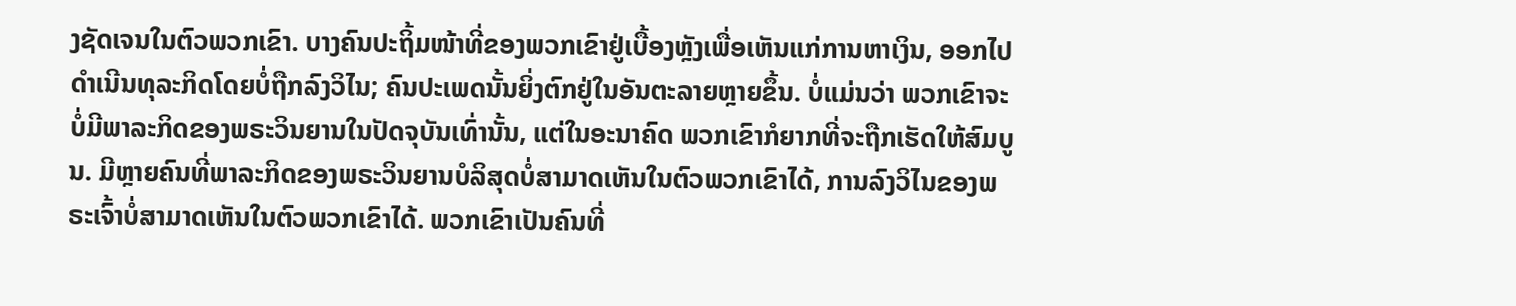ງຊັດເຈນໃນຕົວພວກເຂົາ. ບາງຄົນປະຖິ້ມໜ້າທີ່ຂອງພວກເຂົາຢູ່ເບື້ອງຫຼັງເພື່ອເຫັນແກ່ການຫາເງິນ, ອອກໄປດຳເນີນທຸລະກິດໂດຍບໍ່ຖືກລົງວິໄນ; ຄົນປະເພດນັ້ນຍິ່ງຕົກຢູ່ໃນອັນຕະລາຍຫຼາຍຂຶ້ນ. ບໍ່ແມ່ນວ່າ ພວກເຂົາຈະບໍ່ມີພາລະກິດຂອງພຣະວິນຍານໃນປັດຈຸບັນເທົ່ານັ້ນ, ແຕ່ໃນອະນາຄົດ ພວກເຂົາກໍຍາກທີ່ຈະຖືກເຮັດໃຫ້ສົມບູນ. ມີຫຼາຍຄົນທີ່ພາລະກິດຂອງພຣະວິນຍານບໍລິສຸດບໍ່ສາມາດເຫັນໃນຕົວພວກເຂົາໄດ້, ການລົງວິໄນຂອງພຣະເຈົ້າບໍ່ສາມາດເຫັນໃນຕົວພວກເຂົາໄດ້. ພວກເຂົາເປັນຄົນທີ່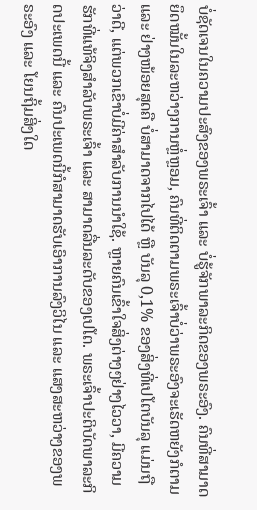ບໍ່ຊັດເຈນໃນຄວາມປະສົງຂອງພຣະເຈົ້າ ແລະ ບໍ່ຮູ້ຈັກພາລະກິດຂອງພຣະອົງ. ຄົນທີ່ສາມາດຍຶດໝັ້ນໃນລະຫວ່າງການຫຼໍ່ຫຼອມ, ຄົນທີ່ຕິດຕາມພຣະເຈົ້າບໍ່ວ່າພຣະອົງຈະເຮັດຫຍັງກໍຕາມ ແລະ ຢ່າງໜ້ອຍສຸດຄື ບໍ່ສາມາດຈາກໄປໄດ້ ຫຼື ບັນລຸ 0,1% ຂອງສິ່ງທີ່ເປໂຕບັນລຸ ແມ່ນຖືວ່າດີ, ແຕ່ພວກເຂົາບໍ່ມີຄ່າສຳລັບການນໍາໃຊ້. ຫຼາຍຄົນເຂົ້າໃຈສິ່ງຕ່າງໆຢ່າງໄວວາ, ມີຄວາມຮັກທີ່ແທ້ຈິງສຳລັບພຣະເຈົ້າ ແລະ ສາມາດລື່ນລະດັບຂອງເປໂຕ. ພຣະເຈົ້າປະຕິບັດພາລະກິດປະເພດນີ້ ແລະ ຄົນປະເພດນີ້ກໍສາມາດຮັບເອົາການລົງວິໄນ ແລະ ແສງສະຫວ່າງຂອງພຣະອົງ ແລະ ໂຍນຖິ້ມສິ່ງໃດ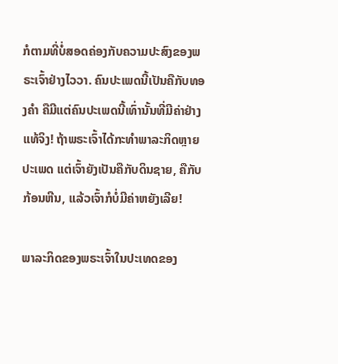ກໍຕາມທີ່ບໍ່ສອດຄ່ອງກັບຄວາມປະສົງຂອງພຣະເຈົ້າຢ່າງໄວວາ. ຄົນປະເພດນີ້ເປັນຄືກັບທອງຄຳ ຄືມີແຕ່ຄົນປະເພດນີ້ເທົ່ານັ້ນທີ່ມີຄ່າຢ່າງແທ້ຈິງ! ຖ້າພຣະເຈົ້າໄດ້ກະທຳພາລະກິດຫຼາຍປະເພດ ແຕ່ເຈົ້າຍັງເປັນຄືກັບດິນຊາຍ, ຄືກັບກ້ອນຫີນ, ແລ້ວເຈົ້າກໍບໍ່ມີຄ່າຫຍັງເລີຍ!

ພາລະກິດຂອງພຣະເຈົ້າໃນປະເທດຂອງ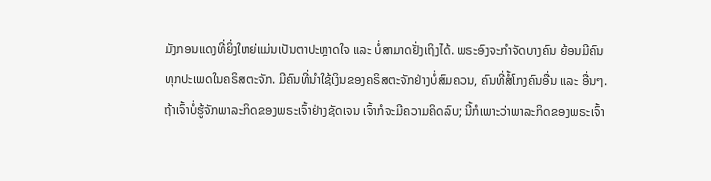ມັງກອນແດງທີ່ຍິ່ງໃຫຍ່ແມ່ນເປັນຕາປະຫຼາດໃຈ ແລະ ບໍ່ສາມາດຢັ່ງເຖິງໄດ້. ພຣະອົງຈະກຳຈັດບາງຄົນ ຍ້ອນມີຄົນທຸກປະເພດໃນຄຣິສຕະຈັກ. ມີຄົນທີ່ນໍາໃຊ້ເງິນຂອງຄຣິສຕະຈັກຢ່າງບໍ່ສົມຄວນ, ຄົນທີ່ສໍ້ໂກງຄົນອື່ນ ແລະ ອື່ນໆ. ຖ້າເຈົ້າບໍ່ຮູ້ຈັກພາລະກິດຂອງພຣະເຈົ້າຢ່າງຊັດເຈນ ເຈົ້າກໍຈະມີຄວາມຄິດລົບ; ນີ້ກໍເພາະວ່າພາລະກິດຂອງພຣະເຈົ້າ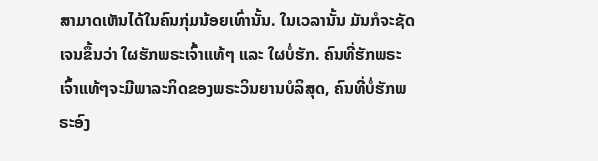ສາມາດເຫັນໄດ້ໃນຄົນກຸ່ມນ້ອຍເທົ່ານັ້ນ. ໃນເວລານັ້ນ ມັນກໍຈະຊັດເຈນຂຶ້ນວ່າ ໃຜຮັກພຣະເຈົ້າແທ້ໆ ແລະ ໃຜບໍ່ຮັກ. ຄົນທີ່ຮັກພຣະເຈົ້າແທ້ໆຈະມີພາລະກິດຂອງພຣະວິນຍານບໍລິສຸດ, ຄົນທີ່ບໍ່ຮັກພຣະອົງ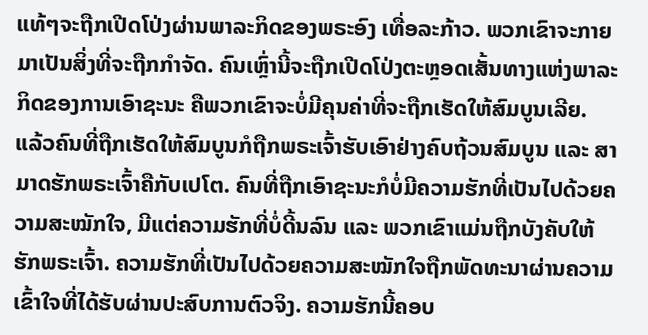ແທ້ໆຈະຖືກເປີດໂປ່ງຜ່ານພາລະກິດຂອງພຣະອົງ ເທື່ອລະກ້າວ. ພວກເຂົາຈະກາຍມາເປັນສິ່ງທີ່ຈະຖືກກຳຈັດ. ຄົນເຫຼົ່ານີ້ຈະຖືກເປີດໂປ່ງຕະຫຼອດເສັ້ນທາງແຫ່ງພາລະກິດຂອງການເອົາຊະນະ ຄືພວກເຂົາຈະບໍ່ມີຄຸນຄ່າທີ່ຈະຖືກເຮັດໃຫ້ສົມບູນເລີຍ. ແລ້ວຄົນທີ່ຖືກເຮັດໃຫ້ສົມບູນກໍຖືກພຣະເຈົ້າຮັບເອົາຢ່າງຄົບຖ້ວນສົມບູນ ແລະ ສາມາດຮັກພຣະເຈົ້າຄືກັບເປໂຕ. ຄົນທີ່ຖືກເອົາຊະນະກໍບໍ່ມີຄວາມຮັກທີ່ເປັນໄປດ້ວຍຄວາມສະໝັກໃຈ, ມີແຕ່ຄວາມຮັກທີ່ບໍ່ດີ້ນລົນ ແລະ ພວກເຂົາແມ່ນຖືກບັງຄັບໃຫ້ຮັກພຣະເຈົ້າ. ຄວາມຮັກທີ່ເປັນໄປດ້ວຍຄວາມສະໝັກໃຈຖືກພັດທະນາຜ່ານຄວາມເຂົ້າໃຈທີ່ໄດ້ຮັບຜ່ານປະສົບການຕົວຈິງ. ຄວາມຮັກນີ້ຄອບ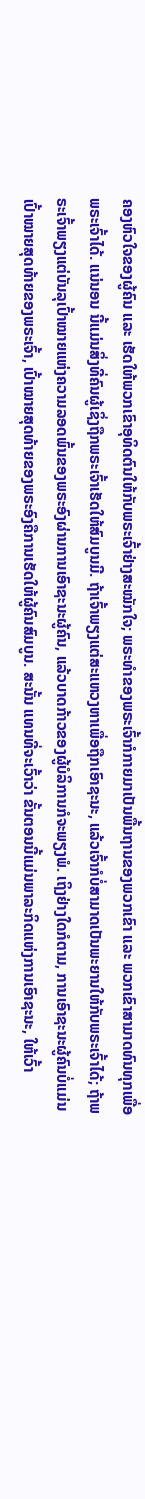ຄອງຫົວໃຈຂອງຜູ້ຄົນ ແລະ ເຮັດໃຫ້ພວກເຂົາອຸທິດຕົນໃຫ້ກັບພຣະເຈົ້າຢ່າງສະໝັກໃຈ; ພຣະທຳຂອງພຣະເຈົ້າກໍກາຍມາເປັນພື້ນຖານຂອງພວກເຂົາ ແລະ ພວກເຂົາສາມາດທົນທຸກເພື່ອພຣະເຈົ້າໄດ້. ແນ່ນອນ ນີ້ແມ່ນສິ່ງທີ່ຄົນຜູ້ເຊິ່ງຖືກພຣະເຈົ້າເຮັດໃຫ້ສົມບູນມີ. ຖ້າເຈົ້າພຽງແຕ່ສະແຫວງຫາເພື່ອຖືກເອົາຊະນະ, ແລ້ວເຈົ້າກໍບໍ່ສາມາດເປັນພະຍານໃຫ້ກັບພຣະເຈົ້າໄດ້; ຖ້າພຣະເຈົ້າພຽງແຕ່ບັນລຸເປົ້າໝາຍແຫ່ງຄວາມລອດພົ້ນຂອງພຣະອົງຜ່ານການເອົາຊະນະຜູ້ຄົນ, ແລ້ວບາດກ້າວຂອງຜູ້ບໍລິການກໍຈະພຽງພໍ. ເຖິງຢ່າງໃດກໍຕາມ, ການເອົາຊະນະຜູ້ຄົນບໍ່ແມ່ນເປົ້າໝາຍສຸດທ້າຍຂອງພຣະເຈົ້າ, ເປົ້າໝາຍສຸດທ້າຍຂອງພຣະອົງຄືການເຮັດໃຫ້ຜູ້ຄົນສົມບູນ. ສະນັ້ນ ແທນທີ່ຈະເວົ້າວ່າ ຂັ້ນຕອນນີ້ແມ່ນພາລະກິດແຫ່ງການເອົາຊະນະ, ໃຫ້ເວົ້າ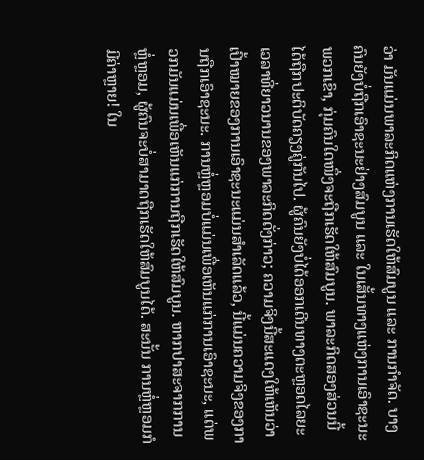ວ່າ ມັນແມ່ນພາລະກິດແຫ່ງການເຮັດໃຫ້ສົມບູນ ແລະ ການກຳຈັດ. ບາງຄົນຍັງບໍ່ຖືກເອົາຊະນະຢ່າງສົມບູນ ແລະ ໃນເສັ້ນທາງແຫ່ງການເອົາຊະນະພວກເຂົາ, ກຸ່ມຄົນໃດໜຶ່ງຈະຖືກເຮັດໃຫ້ສົມບູນ. ພາລະກິດສອງສ່ວນນີ້ໄດ້ຖືກປະຕິບັດຄຽງຄູ່ກັນໄປ. ຜູ້ຄົນຍັງບໍ່ໄດ້ອອກເດີນທາງຕະຫຼອດໄລຍະເວລາທີ່ຍາວນານຂອງພາລະກິດດັ່ງກ່າວ; ຄວາມຈິງນີ້ສະແດງໃຫ້ເຫັນວ່າ ເປົ້າໝາຍຂອງການເອົາຊະນະແມ່ນສຳເລັດແລ້ວ, ນີ້ແມ່ນຄວາມຈິງຂອງການຖືກເອົາຊະນະ. ການຫຼໍ່ຫຼອມບໍ່ແມ່ນເພື່ອເຫັນແກ່ການເອົາຊະນະ, ແຕ່ພວກມັນແມ່ນເພື່ອເຫັນແກ່ການຖືກເຮັດໃຫ້ສົມບູນ. ຫາກປາສະຈາກການຫຼໍ່ຫຼອມ, ຜູ້ຄົນຈະບໍ່ສາມາດຖືກເຮັດໃຫ້ສົມບູນໄດ້. ສະນັ້ນ ການຫຼໍ່ຫຼອມກໍມີຄ່າຫຼາຍ! ໃນ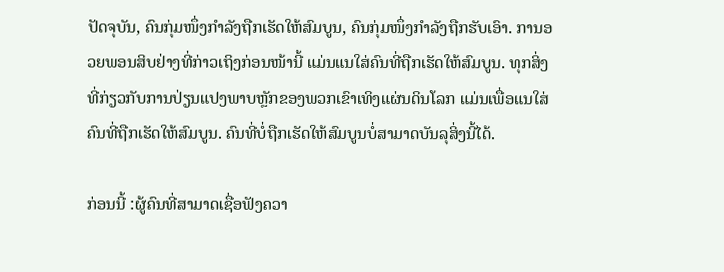ປັດຈຸບັນ, ຄົນກຸ່ມໜຶ່ງກຳລັງຖືກເຮັດໃຫ້ສົມບູນ, ຄົນກຸ່ມໜຶ່ງກຳລັງຖືກຮັບເອົາ. ການອວຍພອນສິບຢ່າງທີ່ກ່າວເຖິງກ່ອນໜ້ານີ້ ແມ່ນແນໃສ່ຄົນທີ່ຖືກເຮັດໃຫ້ສົມບູນ. ທຸກສິ່ງທີ່ກ່ຽວກັບການປ່ຽນແປງພາບຫຼັກຂອງພວກເຂົາເທິງແຜ່ນດິນໂລກ ແມ່ນເພື່ອແນໃສ່ຄົນທີ່ຖືກເຮັດໃຫ້ສົມບູນ. ຄົນທີ່ບໍ່ຖືກເຮັດໃຫ້ສົມບູນບໍ່ສາມາດບັນລຸສິ່ງນີ້ໄດ້.

ກ່ອນນີ້ :ຜູ້ຄົນທີ່ສາມາດເຊື່ອຟັງຄວາ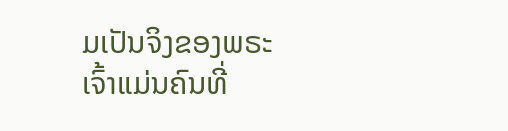ມເປັນຈິງຂອງພຣະເຈົ້າແມ່ນຄົນທີ່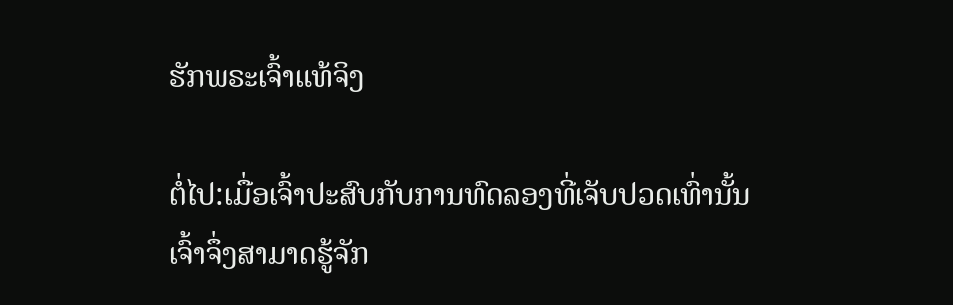ຮັກພຣະເຈົ້າແທ້ຈິງ

ຕໍ່ໄປ:ເມື່ອເຈົ້າປະສົບກັບການທົດລອງທີ່ເຈັບປວດເທົ່ານັ້ນ ເຈົ້າຈຶ່ງສາມາດຮູ້ຈັກ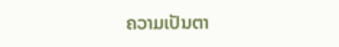ຄວາມເປັນຕາ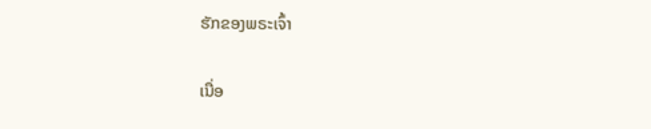ຮັກຂອງພຣະເຈົ້າ

ເນື່ອ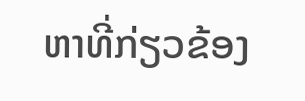ຫາທີ່ກ່ຽວຂ້ອງ